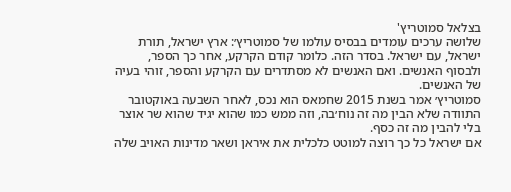בצלאל סמוטריץ'
שלושה ערכים עומדים בבסיס עולמו של סמוטריץ׳: ארץ ישראל, תורת ישראל, עם ישראל. בסדר הזה. כלומר קודם הקרקע, אחר כך הספר, ולבסוף האנשים. ואם האנשים לא מסתדרים עם הקרקע והספר, זוהי בעיה של האנשים.
סמוטריץ׳ אמר בשנת 2015 שחמאס הוא נכס, לאחר השבעה באוקטובר התוודה שלא הבין מה זה נוח׳בה, וזה ממש כמו שהוא יגיד שהוא שר אוצר בלי להבין מה זה כסף.
אם ישראל כל כך רוצה למוטט כלכלית את איראן ושאר מדינות האויב שלה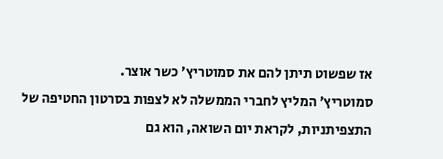אז שפשוט תיתן להם את סמוטריץ׳ כשר אוצר.
סמוטריץ׳ המליץ לחברי הממשלה לא לצפות בסרטון החטיפה של התצפיתניות, לקראת יום השואה, הוא גם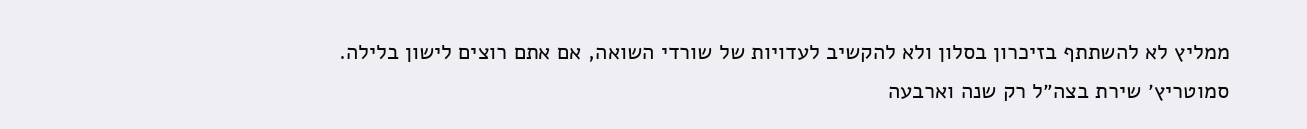ממליץ לא להשתתף בזיכרון בסלון ולא להקשיב לעדויות של שורדי השואה, אם אתם רוצים לישון בלילה.
סמוטריץ׳ שירת בצה״ל רק שנה וארבעה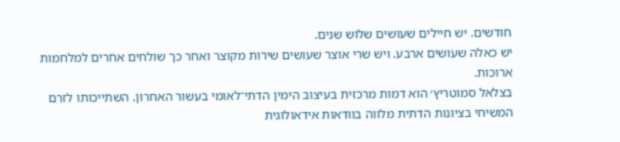חודשים. יש חיילים שעושים שלוש שנים.
יש כאלה שעושים ארבע. ויש שרי אוצר שעושים שירות מקוצר ואחר כך שולחים אחרים למלחמות ארוכות.
בצלאל סמוטריץ׳ הוא דמות מרכזית בעיצוב הימין הדתי־לאומי בעשור האחרון. השתייכותו לזרם המשיחי בציונות הדתית מלווה בוודאות אידאולוגית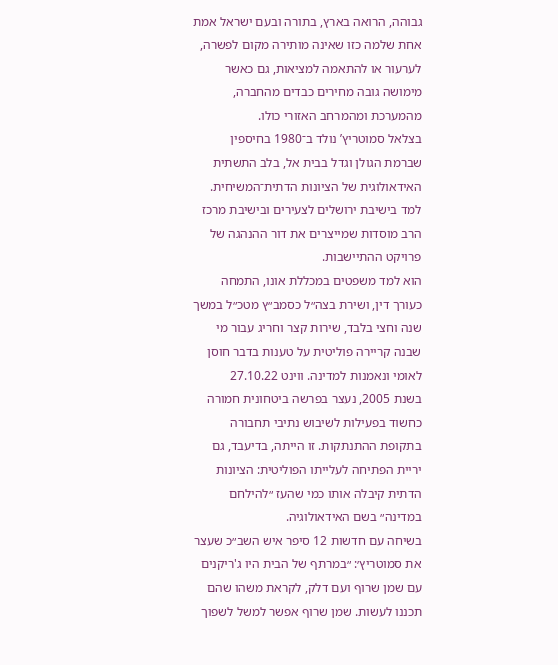גבוהה, הרואה בארץ, בתורה ובעם ישראל אמת אחת שלמה כזו שאינה מותירה מקום לפשרה, לערעור או להתאמה למציאות, גם כאשר מימושה גובה מחירים כבדים מהחברה, מהמערכת ומהמרחב האזורי כולו.
בצלאל סמוטריץ’ נולד ב־1980 בחיספין שברמת הגולן וגדל בבית אל, בלב התשתית האידאולוגית של הציונות הדתית־המשיחית. למד בישיבת ירושלים לצעירים ובישיבת מרכז הרב מוסדות שמייצרים את דור ההנהגה של פרויקט ההתיישבות.
הוא למד משפטים במכללת אונו, התמחה כעורך דין, ושירת בצה״ל כסמב״ץ מטכ״ל במשך שנה וחצי בלבד, שירות קצר וחריג עבור מי שבנה קריירה פוליטית על טענות בדבר חוסן לאומי ונאמנות למדינה. ווינט 27.10.22
בשנת 2005, נעצר בפרשה ביטחונית חמורה כחשוד בפעילות לשיבוש נתיבי תחבורה בתקופת ההתנתקות. זו הייתה, בדיעבד, גם יריית הפתיחה לעלייתו הפוליטית: הציונות הדתית קיבלה אותו כמי שהעז ״להילחם במדינה״ בשם האידאולוגיה.
בשיחה עם חדשות 12 סיפר איש השב״כ שעצר את סמוטריץ׳: ״במרתף של הבית היו ג'ריקנים עם שמן שרוף ועם דלק, לקראת משהו שהם תכננו לעשות. שמן שרוף אפשר למשל לשפוך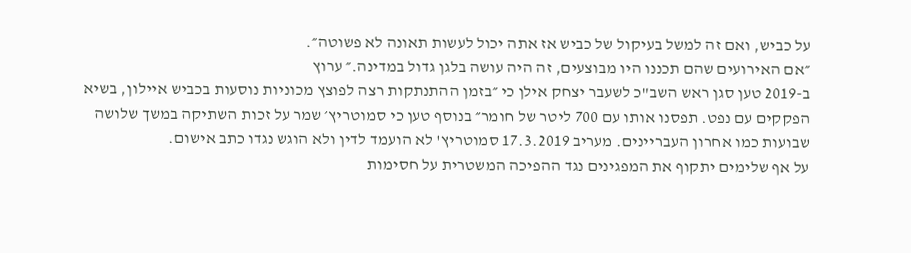על כביש, ואם זה למשל בעיקול של כביש אז אתה יכול לעשות תאונה לא פשוטה״.
״אם האירועים שהם תכננו היו מבוצעים, זה היה עושה בלגן גדול במדינה.״ ערוץ
ב-2019 טען סגן ראש השב"כ לשעבר יצחק אילן כי ״בזמן ההתנתקות רצה לפוצץ מכוניות נוסעות בכביש איילון, בשיא הפקקים עם נפט. תפסנו אותו עם 700 ליטר של חומר״ בנוסף טען כי סמוטריץ׳ שמר על זכות השתיקה במשך שלושה שבועות כמו אחרון העבריינים. מעריב 17.3.2019 סמוטריץ' לא הועמד לדין ולא הוגש נגדו כתב אישום.
על אף שלימים יתקוף את המפגינים נגד ההפיכה המשטרית על חסימות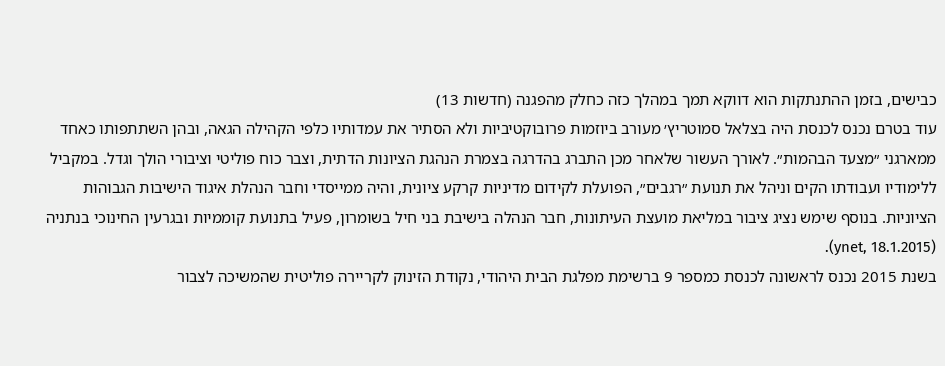כבישים, בזמן ההתנתקות הוא דווקא תמך במהלך כזה כחלק מהפגנה (חדשות 13)
עוד בטרם נכנס לכנסת היה בצלאל סמוטריץ׳ מעורב ביוזמות פרובוקטיביות ולא הסתיר את עמדותיו כלפי הקהילה הגאה, ובהן השתתפותו כאחד ממארגני ״מצעד הבהמות״. לאורך העשור שלאחר מכן התברג בהדרגה בצמרת הנהגת הציונות הדתית, וצבר כוח פוליטי וציבורי הולך וגדל. במקביל ללימודיו ועבודתו הקים וניהל את תנועת ״רגבים״, הפועלת לקידום מדיניות קרקע ציונית, והיה ממייסדי וחבר הנהלת איגוד הישיבות הגבוהות הציוניות. בנוסף שימש נציג ציבור במליאת מועצת העיתונות, חבר הנהלה בישיבת בני חיל בשומרון, פעיל בתנועת קוממיות ובגרעין החינוכי בנתניה (ynet, 18.1.2015).
בשנת 2015 נכנס לראשונה לכנסת כמספר 9 ברשימת מפלגת הבית היהודי, נקודת הזינוק לקריירה פוליטית שהמשיכה לצבור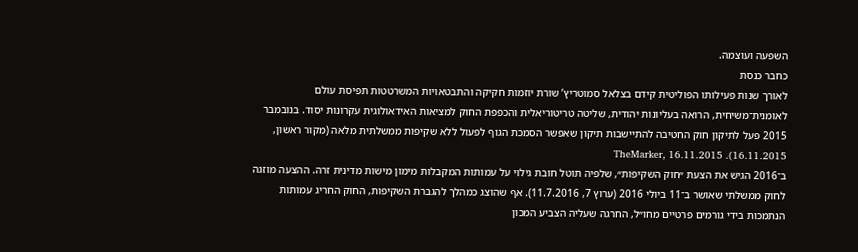השפעה ועוצמה.
כחבר כנסת
לאורך שנות פעילותו הפוליטית קידם בצלאל סמוטריץ’ שורת יוזמות חקיקה והתבטאויות המשרטטות תפיסת עולם לאומנית־משיחית, הרואה בעליונות יהודית, שליטה טריטוריאלית והכפפת החוק למציאות האידאולוגית עקרונות יסוד. בנובמבר 2015 פעל לתיקון חוק החטיבה להתיישבות תיקון שאִפשר הסמכת הגוף לפעול ללא שקיפות ממשלתית מלאה (מקור ראשון, 16.11.2015). TheMarker, 16.11.2015
ב־2016 הגיש את הצעת ״חוק השקיפות״, שלפיה תוטל חובת גילוי על עמותות המקבלות מימון מישות מדינית זרה. ההצעה מוזגה לחוק ממשלתי שאושר ב־11 ביולי 2016 (ערוץ 7, 11.7.2016). אף שהוצג כמהלך להגברת השקיפות, החוק החריג עמותות הנתמכות בידי גורמים פרטיים מחו״ל, החרגה שעליה הצביע המכון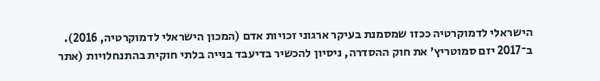הישראלי לדמוקרטיה ככזו שמסמנת בעיקר ארגוני זכויות אדם (המכון הישראלי לדמוקרטיה, 2016).
ב־2017 יזם סמוטריץ׳ את חוק ההסדרה, ניסיון להכשיר בדיעבד בנייה בלתי חוקית בהתנחלויות (אתר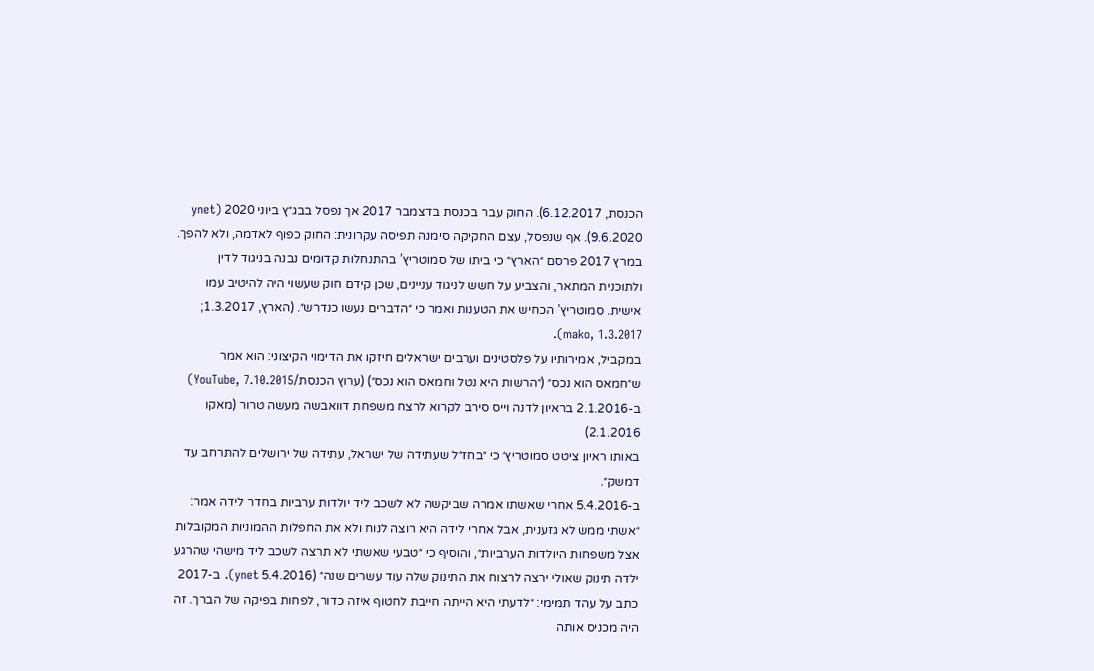הכנסת, 6.12.2017). החוק עבר בכנסת בדצמבר 2017 אך נפסל בבג״ץ ביוני 2020 (ynet 9.6.2020). אף שנפסל, עצם החקיקה סימנה תפיסה עקרונית: החוק כפוף לאדמה, ולא להפך.
במרץ 2017 פרסם ״הארץ״ כי ביתו של סמוטריץ’ בהתנחלות קדומים נבנה בניגוד לדין ולתוכנית המתאר, והצביע על חשש לניגוד עניינים, שכן קידם חוק שעשוי היה להיטיב עמו אישית. סמוטריץ’ הכחיש את הטענות ואמר כי ״הדברים נעשו כנדרש״. (הארץ, 1.3.2017; mako, 1.3.2017).
במקביל, אמירותיו על פלסטינים וערבים ישראלים חיזקו את הדימוי הקיצוני: הוא אמר ש״חמאס הוא נכס״ (״הרשות היא נטל וחמאס הוא נכס״) (ערוץ הכנסת/YouTube, 7.10.2015)
ב-2.1.2016 בראיון לדנה וייס סירב לקרוא לרצח משפחת דוואבשה מעשה טרור (מאקו 2.1.2016)
באותו ראיון ציטט סמוטריץ׳ כי ״בחז״ל שעתידה של ישראל, עתידה של ירושלים להתרחב עד דמשק״.
ב-5.4.2016 אחרי שאשתו אמרה שביקשה לא לשכב ליד יולדות ערביות בחדר לידה אמר: ״אשתי ממש לא גזענית, אבל אחרי לידה היא רוצה לנוח ולא את החפלות ההמוניות המקובלות אצל משפחות היולדות הערביות״, והוסיף כי ״טבעי שאשתי לא תרצה לשכב ליד מישהי שהרגע ילדה תינוק שאולי ירצה לרצוח את התינוק שלה עוד עשרים שנה״ (5.4.2016 ynet). ב-2017 כתב על עהד תמימי: ״לדעתי היא הייתה חייבת לחטוף איזה כדור, לפחות בפיקה של הברך. זה היה מכניס אותה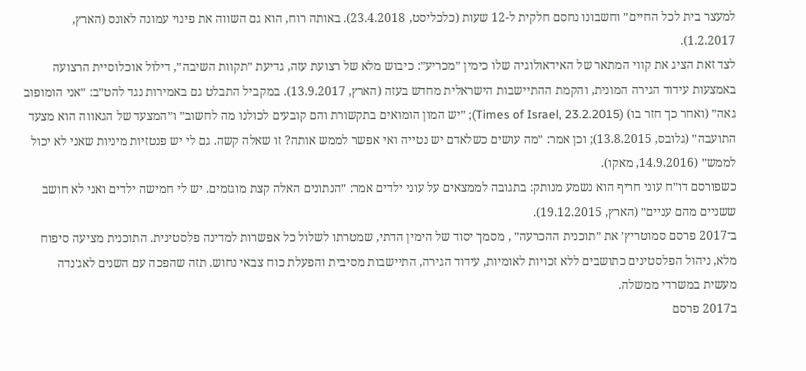למעצר בית לכל החיים״ וחשבונו נחסם חלקית ל-12 שעות (כלכליסט, 23.4.2018). באותה רוח, הוא גם השווה את פינוי עמונה לאונס (הארץ, 1.2.2017).
לצד זאת הציג את קווי המתאר של האידאולוגיה שלו כימין ״מכריע״: כיבוש מלא של רצועת עזה, גדיעת ״תקוות השיבה״, דילול אוכלוסיית הרצועה באמצעות עידוד הגירה המונית, והקמת ההתיישבות הישראלית מחדש בעזה (הארץ, 13.9.2017). במקביל התבלט גם באמירות נגד להט״ב: ״אני הומופוב גאה״ (ואחר כך חזר בו) (Times of Israel, 23.2.2015); ״יש המון הומואים בתקשורת והם קובעים לכולנו מה לחשוב״ ו״המצעד של הגאווה הוא מצעד התועבה״ (גלובס, 13.8.2015); וכן אמר: ״מה עושים כשלאדם יש נטייה ואי אפשר לממש אותה? זו שאלה קשה. גם לי יש פנטזיות מיניות שאני לא יכול לממש״ (14.9.2016, מאקו).
כשפורסם דו״ח עוני חריף הוא נשמע מנותק: בתגובה לממצאים על עוני ילדים אמר: ״הנתונים האלה קצת מוגזמים. יש לי חמישה ילדים ואני לא חושב ששניים מהם עניים״ (הארץ, 19.12.2015).
ב־2017 פרסם סמוטריץ׳ את ״תוכנית ההכרעה״ , מסמך יסוד של הימין הדתי, שמטרתו לשלול כל אפשרות למדינה פלסטינית. התוכנית מציעה סיפוח מלא, ניהול הפלסטינים כתושבים ללא זכויות לאומיות, עידוד הגירה, התיישבות מסיבית והפעלת כוח צבאי נחוש. תזה שהפכה עם השנים לאג׳נדה מעשית במשרדי ממשלה.
ב2017 פרסם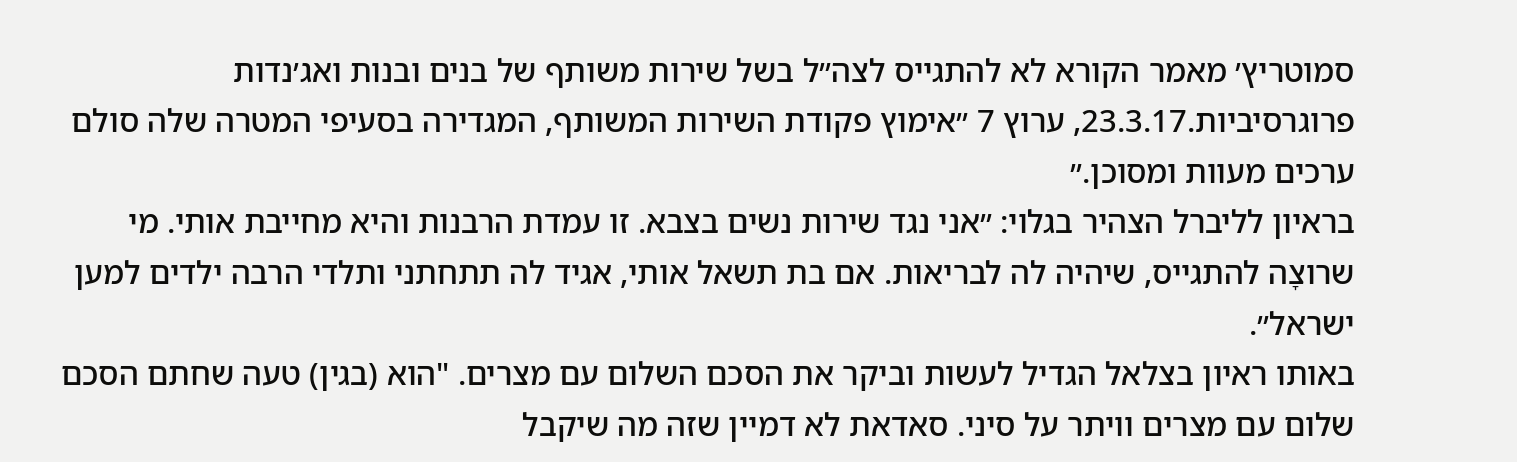סמוטריץ׳ מאמר הקורא לא להתגייס לצה״ל בשל שירות משותף של בנים ובנות ואג׳נדות פרוגרסיביות.23.3.17, ערוץ 7 ״אימוץ פקודת השירות המשותף, המגדירה בסעיפי המטרה שלה סולם ערכים מעוות ומסוכן.״
בראיון לליברל הצהיר בגלוי: ״אני נגד שירות נשים בצבא. זו עמדת הרבנות והיא מחייבת אותי. מי שרוצָה להתגייס, שיהיה לה לבריאות. אם בת תשאל אותי, אגיד לה תתחתני ותלדי הרבה ילדים למען ישראל״.
באותו ראיון בצלאל הגדיל לעשות וביקר את הסכם השלום עם מצרים. "הוא (בגין) טעה שחתם הסכם שלום עם מצרים וויתר על סיני. סאדאת לא דמיין שזה מה שיקבל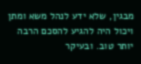מבגין, שלא ידע לנהל משא ומתן ויכול היה להגיע להסכם הרבה יותר טוב. ובעיקר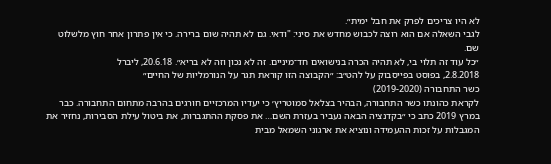לא היו צריכים לפרק את חבל ימית״.
לגבי השאלה אם הוא רוצה לכבוש מחדש את סיני: "ודאי. גם לא תהיה שום ברירה. כי אין פתרון אחר חוץ מלשלוט שם.
״כל עוד זה תלוי בי, לא תהיה הכרה בנישואים חד־מיניים. זה לא נכון וזה לא בריא״. 20.6.18, ליברל
2.8.2018, בפוסט בפייסבוק על להט״ב: ״הקבוצה הזו קוראת תגר על הנורמליות של החיים״
כשר התחבורה (2019-2020)
לקראת כהונתו כשר התחבורה, הבהיר בצלאל סמוטריץ׳ כי יעדיו המרכזיים חורגים בהרבה מתחום התחבורה. כבר במרץ 2019 כתב כי ״בקדנציה הבאה נעביר בעזרת השם… את פסקת ההתגברות, את ביטול עילת הסבירות, נחזיר את המגבלות על זכות ההעמידה ונוציא את ארגוני השמאל מבית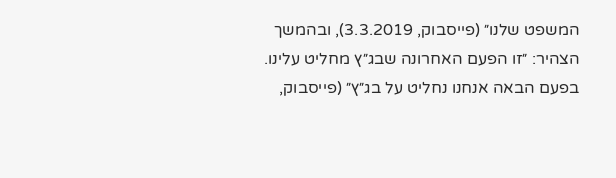המשפט שלנו״ (פייסבוק, 3.3.2019), ובהמשך הצהיר: ״זו הפעם האחרונה שבג״ץ מחליט עלינו. בפעם הבאה אנחנו נחליט על בג״ץ״ (פייסבוק,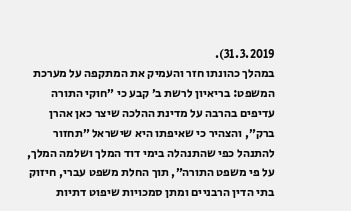31.3.2019).
במהלך כהונתו חזר והעמיק את המתקפה על מערכת המשפט: בריאיון לרשת ב׳ קבע כי ״חוקי התורה עדיפים בהרבה על מדינת ההלכה שיצר כאן אהרן ברק״, והצהיר כי שאיפתו היא שישראל ״תחזור להתנהל כפי שהתנהלה בימי דוד המלך ושלמה המלך, על פי משפט התורה״, תוך החלת משפט עברי, חיזוק בתי הדין הרבניים ומתן סמכויות שיפוט דתיות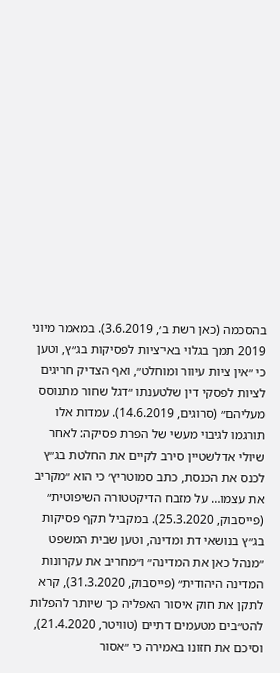בהסכמה (כאן רשת ב׳, 3.6.2019). במאמר מיוני 2019 תמך בגלוי באי־ציות לפסיקות בג״ץ, וטען כי ״אין ציות עיוור ומוחלט״, ואף הצדיק חריגים לציות לפסקי דין שלטענתו ״דגל שחור מתנוסס מעליהם״ (סרוגים, 14.6.2019). עמדות אלו תורגמו לגיבוי מעשי של הפרת פסיקה: לאחר שיולי אדלשטיין סירב לקיים את החלטת בג״ץ לכנס את הכנסת, כתב סמוטריץ׳ כי הוא ״מקריב את עצמו… על מזבח הדיקטטורה השיפוטית״ (פייסבוק, 25.3.2020). במקביל תקף פסיקות בג״ץ בנושאי דת ומדינה, וטען שבית המשפט ״מנהל כאן את המדינה״ ו״מחריב את עקרונות המדינה היהודית״ (פייסבוק, 31.3.2020), קרא לתקן את חוק איסור האפליה כך שיותר להפלות להט״בים מטעמים דתיים (טוויטר, 21.4.2020), וסיכם את חזונו באמירה כי ״אסור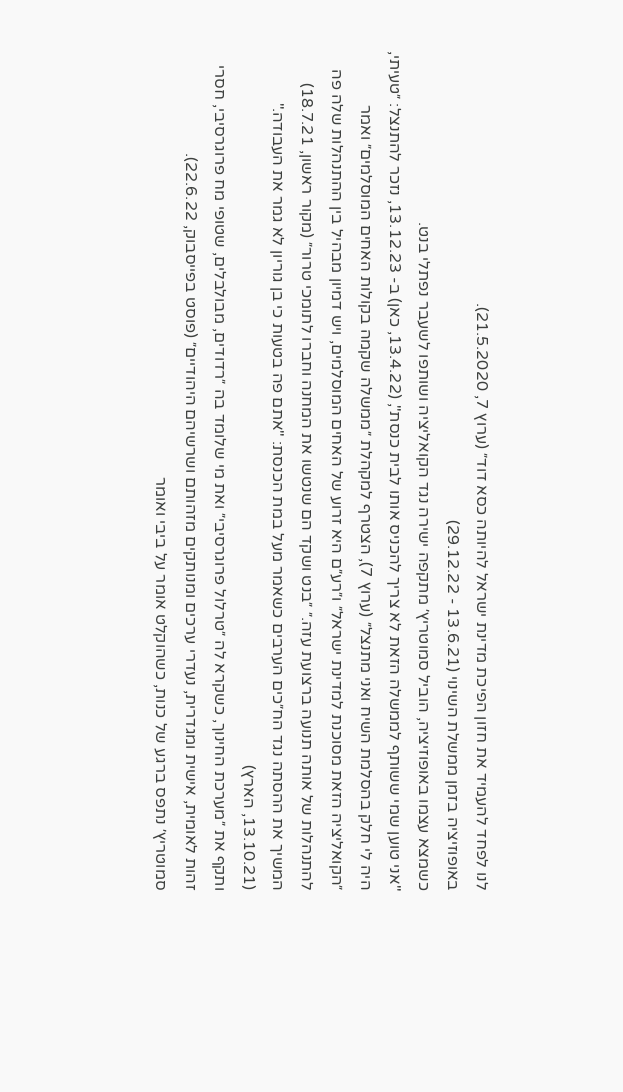לנו לפחד להעמיד את חזון הפיכת מדינת ישראל להיותה כסא דוד״ (ערוץ 7, 21.5.2020).
באופוזיציה בזמן ממשלת השינוי (13.6.21 - 29.12.22)
כשמצא עצמו באופוזיציה, הוביל סמוטריץ׳ מתקפה ישירה נגד הקואליציה ושותפו לשעבר נפתלי בנט.
"אני טוען שמי ששותף לממשלה הזאת לא צריך להכניס אותו לבית כנסת", (13.4.22, כאן) ב- 13.12.23, נזכר להתנצל: ״טעיתי, היה לי חלק בהסלמת השיח ואני מתנצל״ (ערוץ 7), הצטרף למקהלת ״ממשלה שקמה בקולות האחים המוסלמים״ ואמר ״הקואליציה הזאת מסוכנת למדינת ישראל״ ו״רע״ם היא זרוע של האחים המוסלמים, ויש דמיון מבהיל בין ההתנהלות שלה פה להתנהלות של אותה תנועה ברצועת עזה.״ ״בנט ושקד הם שנטשו את המחנה וחברו לתומכי טרור״ (מקור ראשון, 18.7.21)
המשיך את ההסתה נגד הח״כים הערבים כשאמר מעל במת הכנסת: "אתם פה בטעות כי בן גוריון לא גמר את העבודה." (13.10.21, הארץ)
ותקף את ״מערכת החינוך, כשקרא לה ״טרלול פרוגרסיבי״ ואת מי שלומד בה ״רדודים, מבולבלים, שטופי מח פרוגרסיבי, חסרי זהות לאומית, אישית ומגדרית, נעדרי ערכים ומנותקים מזהותם ושרשיהם היהודיים״ (פוסט בפייסבוק, 22.6.22).
סמוטריץ׳ נתפס ברגע של כנות, כשהוקלט אומר על ביבי ואומר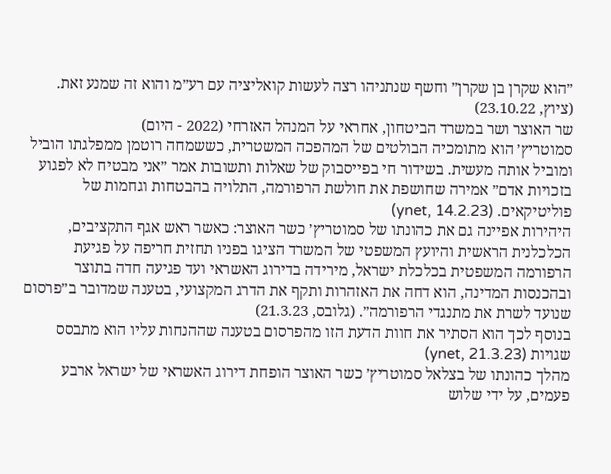״הוא שקרן בן שקרן״ וחשף שנתניהו רצה לעשות קואליציה עם רע״מ והוא זה שמנע זאת. (ציוץ, 23.10.22)
שר האוצר ושר במשרד הביטחון, אחראי על המנהל האזרחי (2022 - היום)
סמוטריץ׳ הוא מתומכיה הבולטים של המהפכה המשטרית, כששמחה רוטמן ממפלגתו הוביל ומוביל אותה מעשית. בשידור חי בפייסבוק של שאלות ותשובות אמר ״אני מבטיח לא לפגוע בזכויות אדם״ אמירה שחושפת את חולשת הרפורמה, התלויה בהבטחות וגחמות של פוליטיקאים. (ynet, 14.2.23)
היהירות אפיינה גם את כהונתו של סמוטריץ׳ כשר האוצר: כאשר ראש אגף התקציבים, הכלכלנית הראשית והיועץ המשפטי של המשרד הציגו בפניו תחזית חריפה על פגיעת הרפורמה המשפטית בכלכלת ישראל, מירידה בדירוג האשראי ועד פגיעה חדה בתוצר ובהכנסות המדינה, הוא דחה את האזהרות ותקף את הדרג המקצועי, בטענה שמדובר ב״פרסום שנועד לשרת את מתנגדי הרפורמה״. (גלובס, 21.3.23)
בנוסף לכך הוא הסתיר את חוות הדעת הזו מהפרסום בטענה שההנחות עליו הוא מתבסס שגויות (ynet, 21.3.23)
מהלך כהונתו של בצלאל סמוטריץ׳ כשר האוצר הופחת דירוג האשראי של ישראל ארבע פעמים, על ידי שלוש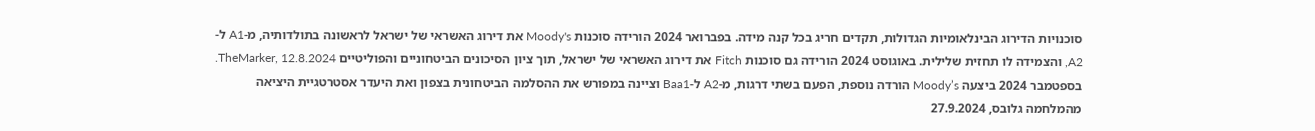סוכנויות הדירוג הבינלאומיות הגדולות, תקדים חריג בכל קנה מידה. בפברואר 2024 הורידה סוכנות Moody's את דירוג האשראי של ישראל לראשונה בתולדותיה, מ-A1 ל-A2, והצמידה לו תחזית שלילית. באוגוסט 2024 הורידה גם סוכנות Fitch את דירוג האשראי של ישראל, תוך ציון הסיכונים הביטחוניים והפוליטיים TheMarker, 12.8.2024. בספטמבר 2024 ביצעה Moody’s הורדה נוספת, הפעם בשתי דרגות, מ-A2 ל-Baa1 וציינה במפורש את ההסלמה הביטחונית בצפון ואת היעדר אסטרטגיית היציאה מהמלחמה גלובס, 27.9.2024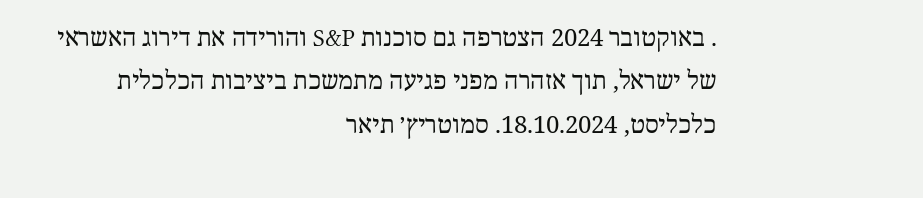. באוקטובר 2024 הצטרפה גם סוכנות S&P והורידה את דירוג האשראי של ישראל, תוך אזהרה מפני פגיעה מתמשכת ביציבות הכלכלית כלכליסט, 18.10.2024. סמוטריץ׳ תיאר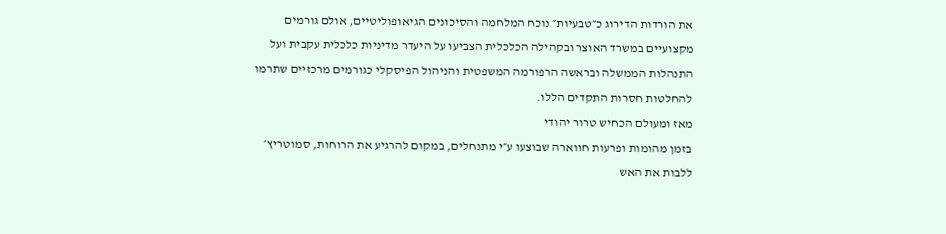את הורדות הדירוג כ״טבעיות״ נוכח המלחמה והסיכונים הגיאופוליטיים, אולם גורמים מקצועיים במשרד האוצר ובקהילה הכלכלית הצביעו על היעדר מדיניות כלכלית עקבית ועל התנהלות הממשלה ובראשה הרפורמה המשפטית והניהול הפיסקלי כגורמים מרכזיים שתרמו להחלטות חסרות התקדים הללו.
מאז ומעולם הכחיש טרור יהודי
בזמן מהומות ופרעות חווארה שבוצעו ע״י מתנחלים, במקום להרגיע את הרוחות, סמוטריץ׳ ללבות את האש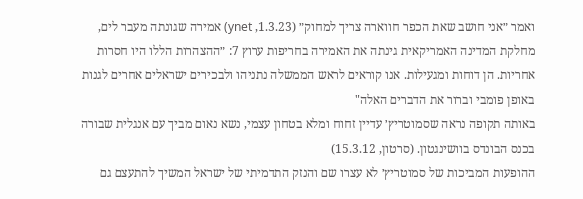ואמר ״אני חושב שאת הכפר חווארה צריך למחוק״ (1.3.23, ynet) אמירה שגונתה מעבר לים, מחלקת המדינה האמריקאית גינתה את האמירה בחריפות ערוץ 7: ״ההצהרות הללו היו חסרות אחריות. הן דוחות ומגעילות. אנו קוראים לראש הממשלה נתניהו ולבכירים ישראלים אחרים לגנות באופן פומבי וברור את הדברים האלה"
באותה תקופה נראה שסמוטריץ׳ עדיין זחוח ומלא בטחון עצמי, נשא נאום מביך עם אנגלית שבורה בכנס הבונדס בוושינגטון. (סרטון, 15.3.12)
ההופעות המביכות של סמוטריץ׳ לא עצרו שם והנזק התדמיתי של ישראל המשיך להתעצם גם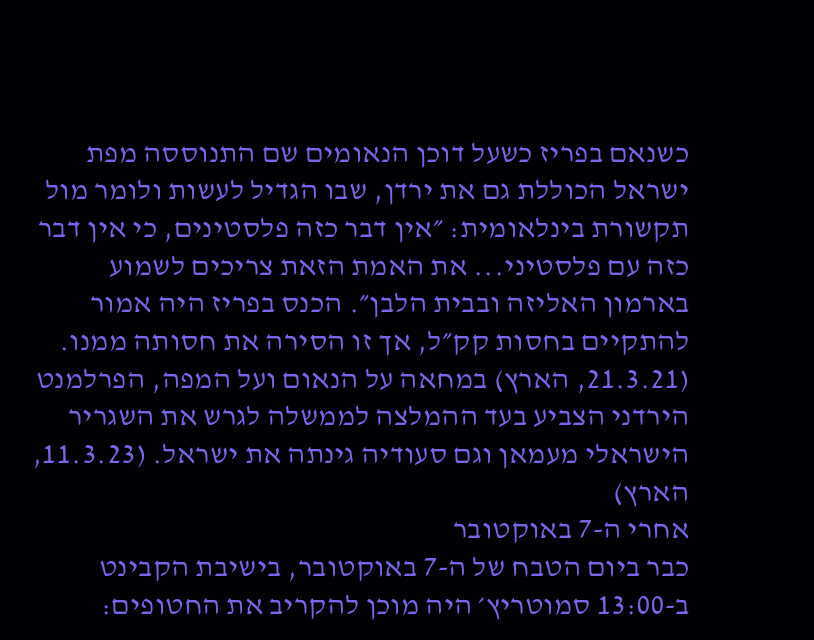כשנאם בפריז כשעל דוכן הנאומים שם התנוססה מפת ישראל הכוללת גם את ירדן, שבו הגדיל לעשות ולומר מול תקשורת בינלאומית: ״אין דבר כזה פלסטינים, כי אין דבר כזה עם פלסטיני... את האמת הזאת צריכים לשמוע בארמון האליזה ובבית הלבן״. הכנס בפריז היה אמור להתקיים בחסות קק״ל, אך זו הסירה את חסותה ממנו. (21.3.21, הארץ) במחאה על הנאום ועל המפה, הפרלמנט הירדני הצביע בעד ההמלצה לממשלה לגרש את השגריר הישראלי מעמאן וגם סעודיה גינתה את ישראל. (11.3.23, הארץ)
אחרי ה-7 באוקטובר
כבר ביום הטבח של ה-7 באוקטובר, בישיבת הקבינט ב-13:00 סמוטריץ׳ היה מוכן להקריב את החטופים: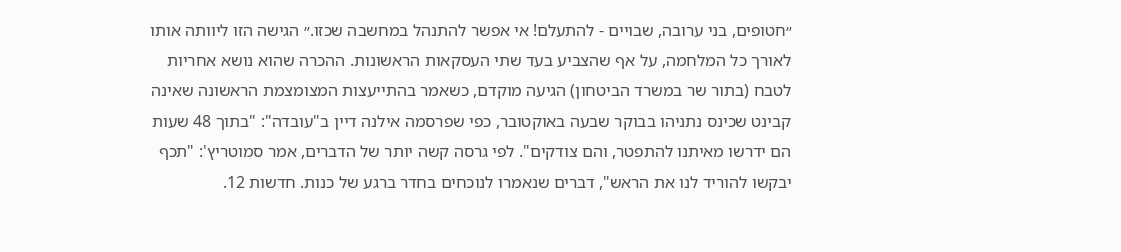״חטופים, בני ערובה, שבויים - להתעלם! אי אפשר להתנהל במחשבה שכזו.״ הגישה הזו ליוותה אותו לאורך כל המלחמה, על אף שהצביע בעד שתי העסקאות הראשונות. ההכרה שהוא נושא אחריות לטבח (בתור שר במשרד הביטחון) הגיעה מוקדם, כשאמר בהתייעצות המצומצמת הראשונה שאינה קבינט שכינס נתניהו בבוקר שבעה באוקטובר, כפי שפרסמה אילנה דיין ב"עובדה": "בתוך 48 שעות הם ידרשו מאיתנו להתפטר, והם צודקים". לפי גרסה קשה יותר של הדברים, אמר סמוטריץ': "תכף יבקשו להוריד לנו את הראש", דברים שנאמרו לנוכחים בחדר ברגע של כנות. חדשות 12.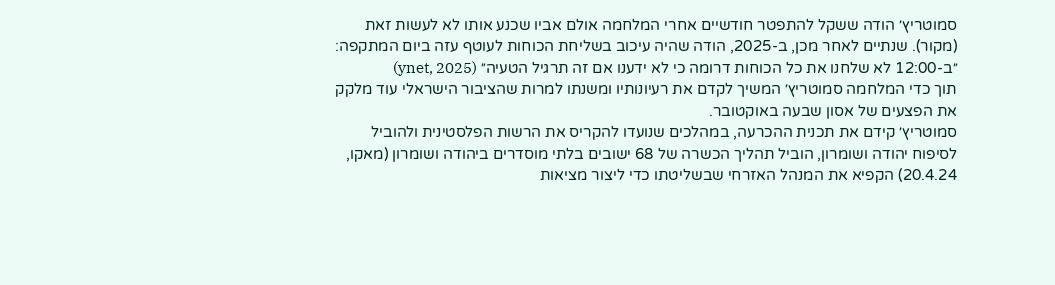סמוטריץ׳ הודה ששקל להתפטר חודשיים אחרי המלחמה אולם אביו שכנע אותו לא לעשות זאת (מקור). שנתיים לאחר מכן, ב-2025, הודה שהיה עיכוב בשליחת הכוחות לעוטף עזה ביום המתקפה: ״ב-12:00 לא שלחנו את כל הכוחות דרומה כי לא ידענו אם זה תרגיל הטעיה״ (ynet, 2025)
תוך כדי המלחמה סמוטריץ׳ המשיך לקדם את רעיונותיו ומשנתו למרות שהציבור הישראלי עוד מלקק את הפצעים של אסון שבעה באוקטובר.
סמוטריץ׳ קידם את תכנית ההכרעה, במהלכים שנועדו להקריס את הרשות הפלסטינית ולהוביל לסיפוח יהודה ושומרון, הוביל תהליך הכשרה של 68 ישובים בלתי מוסדרים ביהודה ושומרון (מאקו, 20.4.24) הקפיא את המנהל האזרחי שבשליטתו כדי ליצור מציאות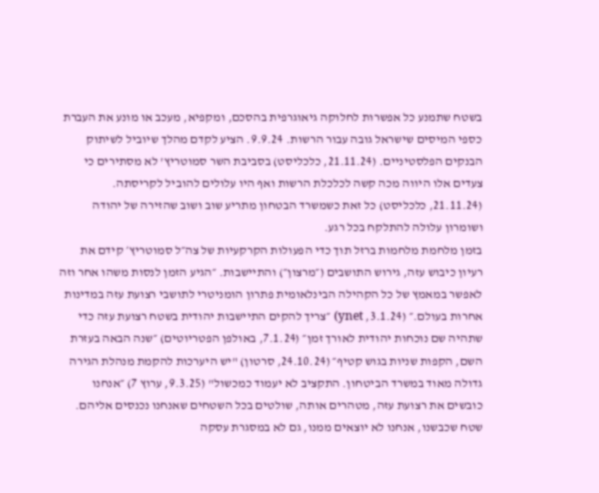בשטח שתמנע כל אפשרות לחלוקה גיאוגרפית בהסכם, ומקפיא, מעכב או מונע את העברת כספי המיסים שישראל גובה עבור הרשות. 9.9.24. הציע לקדם מהלך שיוביל לשיתוק הבנקים הפלסטיניים. (21.11.24, כלכליסט) בסביבת השר סמוטריץ' לא מסתירים כי צעדים אלו היווה מכה קשה לכלכלת הרשות ואף היו עלולים להוביל לקריסתה. (21.11.24, כלכליסט) כל זאת כשמשרד הבטחון מתריע שוב ושוב שהזירה של יהודה ושומרון עלולה להתלקח בכל רגע.
בזמן מלחמת מלחמות ברזל תוך כדי הפעולות הקרקעיות של צה״ל סמוטריץ׳ קידם את רעיון כיבוש עזה, גירוש התושבים (״מרצון״) והתיישבות. ״הגיע הזמן לנסות משהו אחר וזה לאפשר במאמץ של כל הקהילה הבינלאומית פתרון הומניטרי לתושבי רצועת עזה במדינות אחרות בעולם.״ (3.1.24, ynet) ״צריך להקים התיישבות יהודית בשטח רצועת עזה כדי שתהיה שם נוכחות יהודית לאורך זמן״ (7.1.24, באולפן הפטריוטים) ״שנה הבאה בעזרת השם, הקפות שניות בגוש קטיף״ (24.10.24, סרטון) "יש היערכות להקמת מנהלת הגירה גדולה מאוד במשרד הביטחון. התקציב לא יעמוד כמכשול" (9.3.25, ערוץ 7) ״אנחנו כובשים את רצועת עזה, מטהרים אותה, שולטים בכל השטחים שאנחנו נכנסים אליהם. שטח שכבשנו, אנחנו לא יוצאים ממנו, גם לא במסגרת עסקה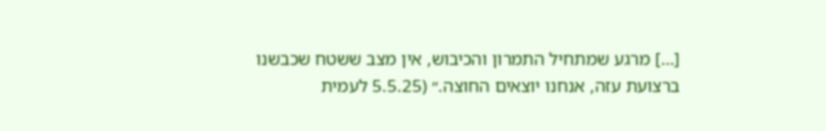[…] מרגע שמתחיל התמרון והכיבוש, אין מצב ששטח שכבשנו ברצועת עזה, אנחנו יוצאים החוצה.״ (5.5.25 לעמית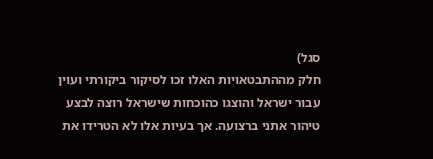סגל)
חלק מההתבטאויות האלו זכו לסיקור ביקורתי ועוין עבור ישראל והוצגו כהוכחות שישראל רוצה לבצע טיהור אתני ברצועה. אך בעיות אלו לא הטרידו את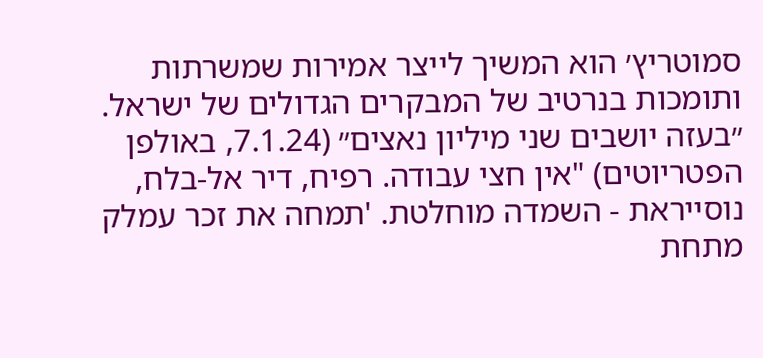סמוטריץ׳ הוא המשיך לייצר אמירות שמשרתות ותומכות בנרטיב של המבקרים הגדולים של ישראל. ״בעזה יושבים שני מיליון נאצים״ (7.1.24, באולפן הפטריוטים) "אין חצי עבודה. רפיח, דיר אל-בלח, נוסייראת - השמדה מוחלטת. 'תמחה את זכר עמלק מתחת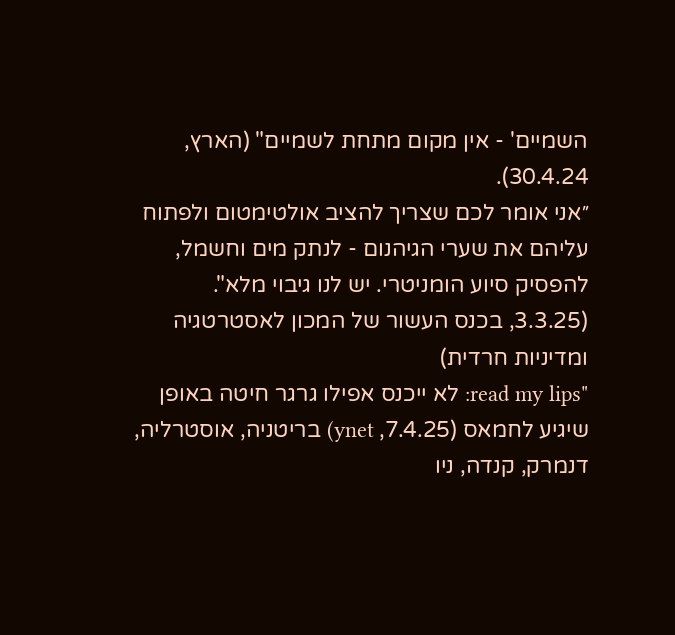השמיים' - אין מקום מתחת לשמיים" (הארץ, 30.4.24).
״אני אומר לכם שצריך להציב אולטימטום ולפתוח עליהם את שערי הגיהנום - לנתק מים וחשמל, להפסיק סיוע הומניטרי. יש לנו גיבוי מלא". (3.3.25, בכנס העשור של המכון לאסטרטגיה ומדיניות חרדית)
"read my lips: לא ייכנס אפילו גרגר חיטה באופן שיגיע לחמאס (7.4.25, ynet) בריטניה, אוסטרליה, דנמרק, קנדה, ניו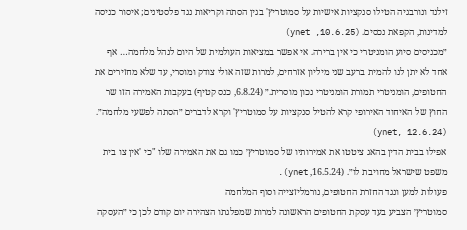זילנד ונורבגיה הטילו סנקציות אישיות על סמוטריץ' בגין הסתה וקריאות נגד פלסטינים; איסור כניסה למדינות, הקפאת נכסים. (ynet ,10.6.25)
״מכניסים סיוע הומניטרי כי אין ברירה. אי אפשר במציאות העולמית של היום לנהל מלחמה… אף אחד לא יתן לנו להמית ברעב שני מיליון אזרחים, למרות שזה אולי צודק ומוסרי, עד שלא מחזירים את החטופים, הומניטרי תמורת הומניטרי נכון מוסרית.״ (6.8.24, כנס קטיף) בעקבות האמירה הזו שר החוץ של האיחוד האירופי קרא להטיל סנקציות על סמוטריץ' וקרא לדברים ״הסתה לפשעי מלחמה״. (ynet, 12.6.24)
אפילו בבית הדין בהאג ציטטו את אמירותיו של סמוטריץ׳ כמו גם את האמירה שלו "כי 'אין צו בית משפט שישראל מחויבת לו״. (16.5.24, ynet).
פעולות למען ונגד החזרת החטופים, נורמליזצייה וסוף המלחמה
סמוטריץ׳ הצביע בעד עסקת החטופים הראשונה למרות שמפלגתו הצהירה יום קודם לכן כי ״העסקה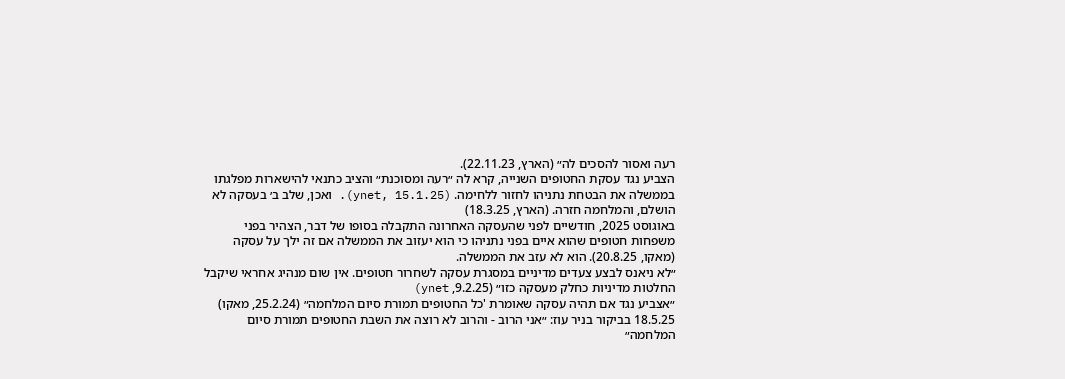רעה ואסור להסכים לה״ (הארץ, 22.11.23).
הצביע נגד עסקת החטופים השנייה, קרא לה ״רעה ומסוכנת״ והציב כתנאי להישארות מפלגתו בממשלה את הבטחת נתניהו לחזור ללחימה. (ynet, 15.1.25). ואכן, שלב ב׳ בעסקה לא הושלם, והמלחמה חזרה. (הארץ, 18.3.25)
באוגוסט 2025, חודשיים לפני שהעסקה האחרונה התקבלה בסופו של דבר, הצהיר בפני משפחות חטופים שהוא איים בפני נתניהו כי הוא יעזוב את הממשלה אם זה ילך על עסקה (מאקו, 20.8.25). הוא לא עזב את הממשלה.
״לא ניאנס לבצע צעדים מדיניים במסגרת עסקה לשחרור חטופים. אין שום מנהיג אחראי שיקבל החלטות מדיניות כחלק מעסקה כזו״ (9.2.25, ynet)
״אצביע נגד אם תהיה עסקה שאומרת 'כל החטופים תמורת סיום המלחמה״ (25.2.24, מאקו)
18.5.25 בביקור בניר עוז: ״אני הרוב - והרוב לא רוצה את השבת החטופים תמורת סיום המלחמה״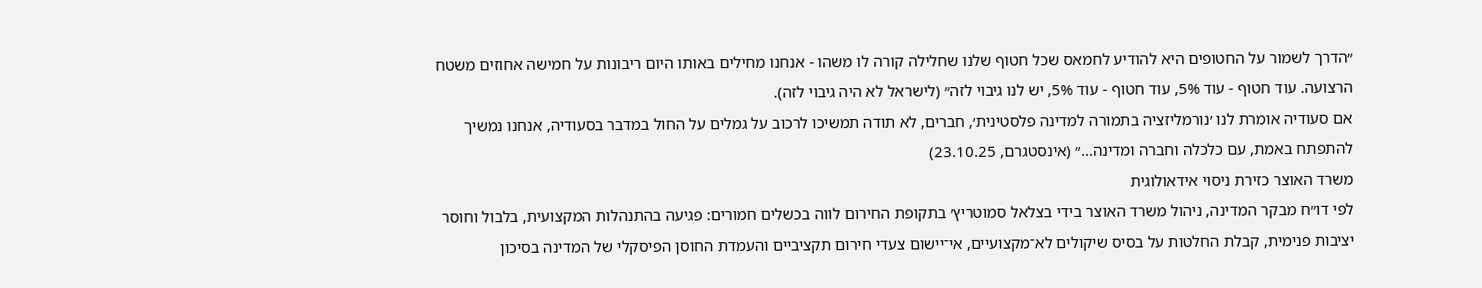״הדרך לשמור על החטופים היא להודיע לחמאס שכל חטוף שלנו שחלילה קורה לו משהו - אנחנו מחילים באותו היום ריבונות על חמישה אחוזים משטח הרצועה. עוד חטוף - עוד 5%, עוד חטוף - עוד 5%, יש לנו גיבוי לזה״ (לישראל לא היה גיבוי לזה).
אם סעודיה אומרת לנו ׳נורמליזציה בתמורה למדינה פלסטינית׳, חברים, לא תודה תמשיכו לרכוב על גמלים על החול במדבר בסעודיה, אנחנו נמשיך להתפתח באמת, עם כלכלה וחברה ומדינה…״ (אינסטגרם, 23.10.25)
משרד האוצר כזירת ניסוי אידאולוגית
לפי דו״ח מבקר המדינה, ניהול משרד האוצר בידי בצלאל סמוטריץ׳ בתקופת החירום לווה בכשלים חמורים: פגיעה בהתנהלות המקצועית, בלבול וחוסר יציבות פנימית, קבלת החלטות על בסיס שיקולים לא־מקצועיים, אי־יישום צעדי חירום תקציביים והעמדת החוסן הפיסקלי של המדינה בסיכון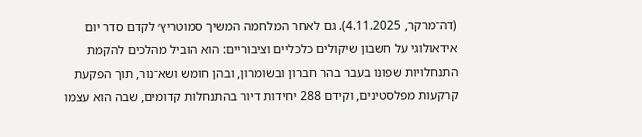(דה־מרקר, 4.11.2025). גם לאחר המלחמה המשיך סמוטריץ׳ לקדם סדר יום אידאולוגי על חשבון שיקולים כלכליים וציבוריים: הוא הוביל מהלכים להקמת התנחלויות שפונו בעבר בהר חברון ובשומרון, ובהן חומש ושא־נור, תוך הפקעת קרקעות מפלסטינים, וקידם 288 יחידות דיור בהתנחלות קדומים, שבה הוא עצמו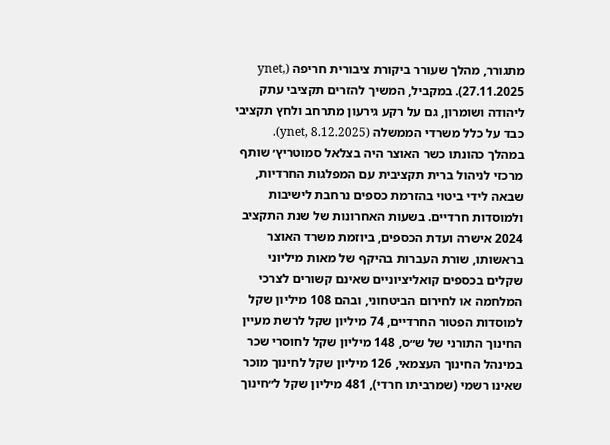מתגורר, מהלך שעורר ביקורת ציבורית חריפה (ynet, 27.11.2025). במקביל, המשיך להזרים תקציבי עתק ליהודה ושומרון, גם על רקע גירעון מתרחב ולחץ תקציבי כבד על כלל משרדי הממשלה (ynet, 8.12.2025).
במהלך כהונתו כשר האוצר היה בצלאל סמוטריץ׳ שותף מרכזי לניהול ברית תקציבית עם המפלגות החרדיות, שבאה לידי ביטוי בהזרמת כספים נרחבת לישיבות ולמוסדות חרדיים. בשעות האחרונות של שנת התקציב 2024 אישרה ועדת הכספים, ביוזמת משרד האוצר בראשותו, שורת העברות בהיקף של מאות מיליוני שקלים בכספים קואליציוניים שאינם קשורים לצרכי המלחמה או לחירום הביטחוני, ובהם 108 מיליון שקל למוסדות הפטור החרדיים, 74 מיליון שקל לרשת מעיין החינוך התורני של ש״ס, 148 מיליון שקל לחוסרי שכר במינהל החינוך העצמאי, 126 מיליון שקל לחינוך מוכר שאינו רשמי (שמרביתו חרדי), 481 מיליון שקל ל״חינוך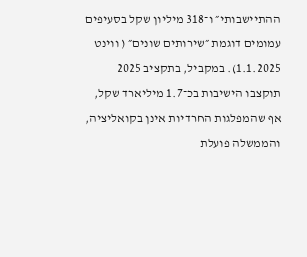ההתיישבותי״ ו־318 מיליון שקל בסעיפים עמומים דוגמת ״שירותים שונים״ ( ווינט 1.1.2025). במקביל, בתקציב 2025 תוקצבו הישיבות בכ־1.7 מיליארד שקל, אף שהמפלגות החרדיות אינן בקואליציה, והממשלה פועלת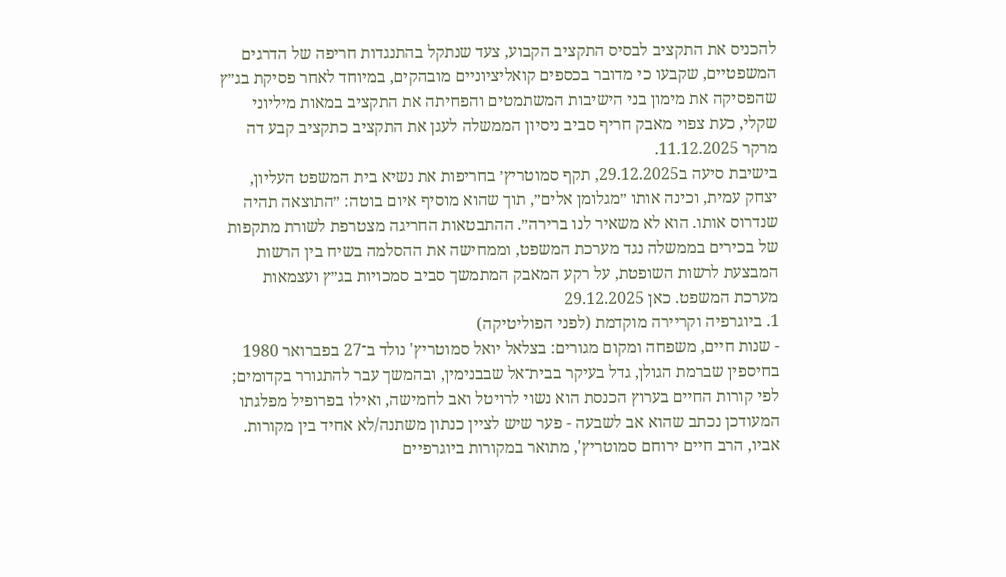להכניס את התקציב לבסיס התקציב הקבוע, צעד שנתקל בהתנגדות חריפה של הדרגים המשפטיים, שקבעו כי מדובר בכספים קואליציוניים מובהקים, במיוחד לאחר פסיקת בג״ץ שהפסיקה את מימון בני הישיבות המשתמטים והפחיתה את התקציב במאות מיליוני שקלי, כעת צפוי מאבק חריף סביב ניסיון הממשלה לעגן את התקציב כתקציב קבע דה מרקר 11.12.2025.
בישיבת סיעה ב29.12.2025, תקף סמוטריץ׳ בחריפות את נשיא בית המשפט העליון, יצחק עמית, וכינה אותו ״מגלומן אלים״, תוך שהוא מוסיף איום בוטה: ״התוצאה תהיה שנדרוס אותו. הוא לא משאיר לנו ברירה״. ההתבטאות החריגה מצטרפת לשורת מתקפות של בכירים בממשלה נגד מערכת המשפט, וממחישה את ההסלמה בשיח בין הרשות המבצעת לרשות השופטת, על רקע המאבק המתמשך סביב סמכויות בג״ץ ועצמאות מערכת המשפט. כאן 29.12.2025
1. ביוגרפיה וקריירה מוקדמת (לפני הפוליטיקה)
- שנות חיים, משפחה ומקום מגורים: בצלאל יואל סמוטריץ' נולד ב־27 בפברואר 1980 בחיספין שברמת הגולן, גדל בעיקר בבית־אל שבבנימין, ובהמשך עבר להתגורר בקדומים; לפי קורות החיים בערוץ הכנסת הוא נשוי לרויטל ואב לחמישה, ואילו בפרופיל מפלגתו המעודכן נכתב שהוא אב לשבעה - פער שיש לציין כנתון משתנה/לא אחיד בין מקורות. אביו, הרב חיים ירוחם סמוטריץ', מתואר במקורות ביוגרפיים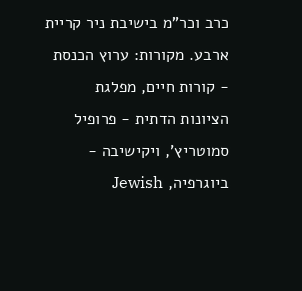כרב וכר"מ בישיבת ניר קריית ארבע. מקורות: ערוץ הכנסת - קורות חיים, מפלגת הציונות הדתית - פרופיל סמוטריץ', ויקישיבה - ביוגרפיה, Jewish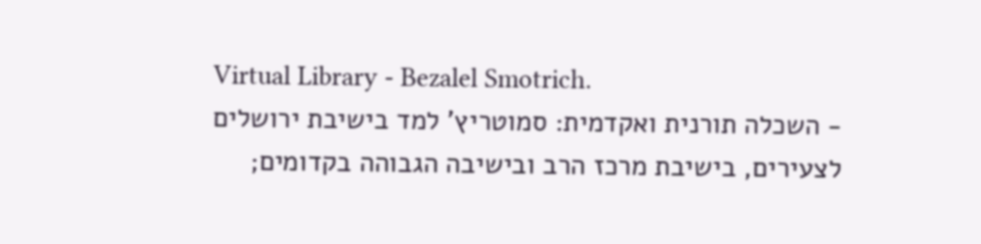Virtual Library - Bezalel Smotrich.
- השכלה תורנית ואקדמית: סמוטריץ' למד בישיבת ירושלים לצעירים, בישיבת מרכז הרב ובישיבה הגבוהה בקדומים;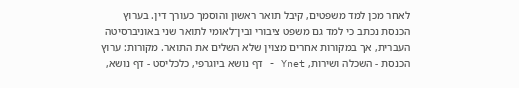לאחר מכן למד משפטים, קיבל תואר ראשון והוסמך כעורך דין. בערוץ הכנסת נכתב כי למד גם משפט ציבורי ובין־לאומי לתואר שני באוניברסיטה העברית, אך במקורות אחרים מצוין שלא השלים את התואר. מקורות: ערוץ הכנסת - השכלה ושירות, Ynet - דף נושא ביוגרפי, כלכליסט - דף נושא,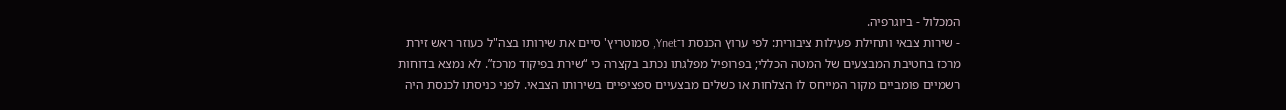המכלול - ביוגרפיה.
- שירות צבאי ותחילת פעילות ציבורית: לפי ערוץ הכנסת ו־Ynet, סמוטריץ' סיים את שירותו בצה"ל כעוזר ראש זירת מרכז בחטיבת המבצעים של המטה הכללי; בפרופיל מפלגתו נכתב בקצרה כי “שירת בפיקוד מרכז”. לא נמצא בדוחות רשמיים פומביים מקור המייחס לו הצלחות או כשלים מבצעיים ספציפיים בשירותו הצבאי. לפני כניסתו לכנסת היה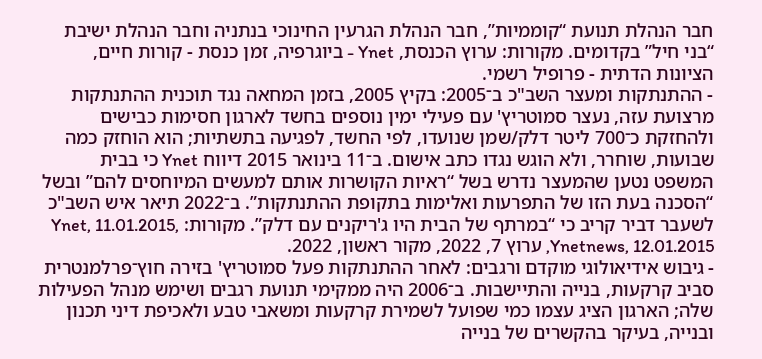חבר הנהלת תנועת “קוממיות”, חבר הנהלת הגרעין החינוכי בנתניה וחבר הנהלת ישיבת “בני חיל” בקדומים. מקורות: ערוץ הכנסת, Ynet - ביוגרפיה, זמן כנסת - קורות חיים, הציונות הדתית - פרופיל רשמי.
- ההתנתקות ומעצר השב"כ ב־2005: בקיץ 2005, בזמן המחאה נגד תוכנית ההתנתקות מרצועת עזה, נעצר סמוטריץ' עם פעילי ימין נוספים בחשד לארגון חסימות כבישים ולהחזקת כ־700 ליטר דלק/שמן שנועדו, לפי החשד, לפגיעה בתשתיות; הוא הוחזק כמה שבועות, שוחרר, ולא הוגש נגדו כתב אישום. ב־11 בינואר 2015 דיווח Ynet כי בבית המשפט נטען שהמעצר נדרש בשל “ראיות הקושרות אותם למעשים המיוחסים להם” ובשל “הסכנה בעת הזו של התפרעות ואלימות בתקופת ההתנתקות”. ב־2022 תיאר איש השב"כ לשעבר דביר קריב כי “במרתף של הבית היו ג'ריקנים עם דלק”. מקורות: Ynet, 11.01.2015, Ynetnews, 12.01.2015, ערוץ 7, 2022, מקור ראשון, 2022.
- גיבוש אידיאולוגי מוקדם ורגבים: לאחר ההתנתקות פעל סמוטריץ' בזירה חוץ־פרלמנטרית סביב קרקעות, בנייה והתיישבות. ב־2006 היה ממקימי תנועת רגבים ושימש מנהל הפעילות שלה; הארגון הציג עצמו כמי שפועל לשמירת קרקעות ומשאבי טבע ולאכיפת דיני תכנון ובנייה, בעיקר בהקשרים של בנייה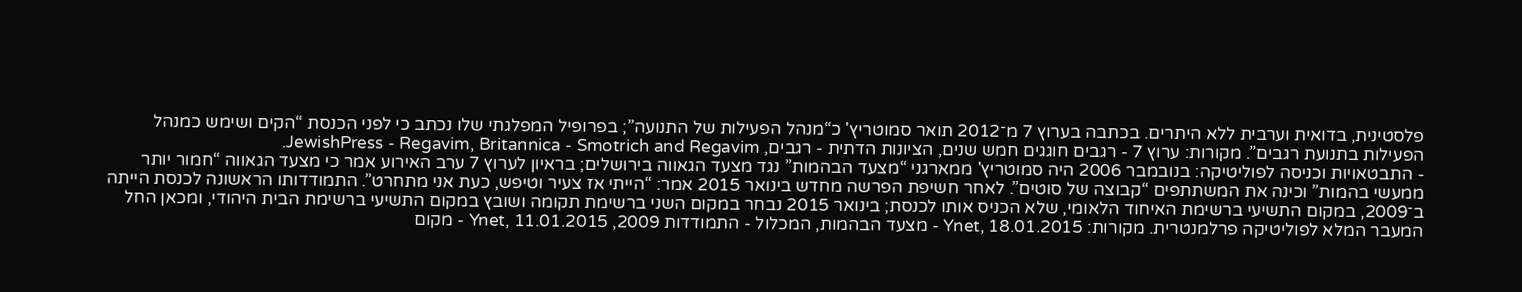פלסטינית, בדואית וערבית ללא היתרים. בכתבה בערוץ 7 מ־2012 תואר סמוטריץ' כ“מנהל הפעילות של התנועה”; בפרופיל המפלגתי שלו נכתב כי לפני הכנסת “הקים ושימש כמנהל הפעילות בתנועת רגבים”. מקורות: ערוץ 7 - רגבים חוגגים חמש שנים, הציונות הדתית - רגבים, JewishPress - Regavim, Britannica - Smotrich and Regavim.
- התבטאויות וכניסה לפוליטיקה: בנובמבר 2006 היה סמוטריץ' ממארגני “מצעד הבהמות” נגד מצעד הגאווה בירושלים; בראיון לערוץ 7 ערב האירוע אמר כי מצעד הגאווה “חמור יותר ממעשי בהמות” וכינה את המשתתפים “קבוצה של סוטים”. לאחר חשיפת הפרשה מחדש בינואר 2015 אמר: “הייתי אז צעיר וטיפש, כעת אני מתחרט”. התמודדותו הראשונה לכנסת הייתה ב־2009, במקום התשיעי ברשימת האיחוד הלאומי, שלא הכניס אותו לכנסת; בינואר 2015 נבחר במקום השני ברשימת תקומה ושובץ במקום התשיעי ברשימת הבית היהודי, ומכאן החל המעבר המלא לפוליטיקה פרלמנטרית. מקורות: Ynet, 18.01.2015 - מצעד הבהמות, המכלול - התמודדות 2009, Ynet, 11.01.2015 - מקום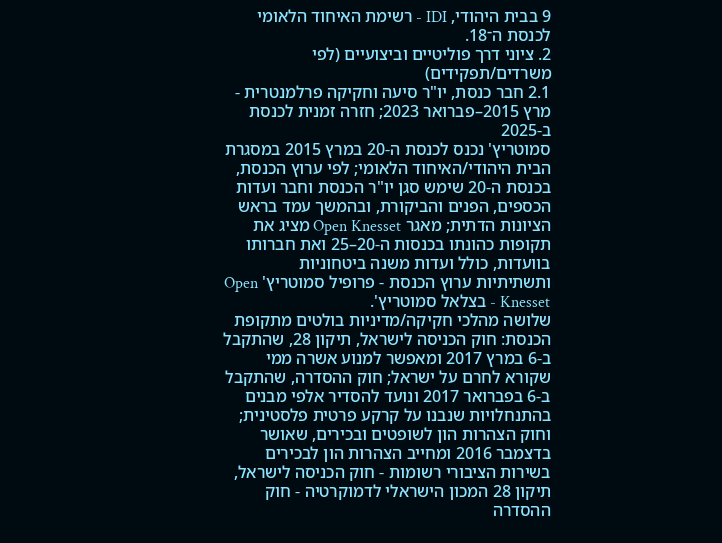9 בבית היהודי, IDI - רשימת האיחוד הלאומי לכנסת ה־18.
2. ציוני דרך פוליטיים וביצועיים (לפי משרדים/תפקידים)
2.1 חבר כנסת, יו"ר סיעה וחקיקה פרלמנטרית - מרץ 2015–פברואר 2023; חזרה זמנית לכנסת ב-2025
סמוטריץ' נכנס לכנסת ה-20 במרץ 2015 במסגרת הבית היהודי/האיחוד הלאומי; לפי ערוץ הכנסת, בכנסת ה-20 שימש סגן יו"ר הכנסת וחבר ועדות הכספים, הפנים והביקורת, ובהמשך עמד בראש הציונות הדתית; מאגר Open Knesset מציג את תקופות כהונתו בכנסות ה-20–25 ואת חברותו בוועדות, כולל ועדות משנה ביטחוניות ותשתיתיות ערוץ הכנסת - פרופיל סמוטריץ' Open Knesset - בצלאל סמוטריץ'.
שלושה מהלכי חקיקה/מדיניות בולטים מתקופת הכנסת: חוק הכניסה לישראל, תיקון 28, שהתקבל ב-6 במרץ 2017 ומאפשר למנוע אשרה ממי שקורא לחרם על ישראל; חוק ההסדרה, שהתקבל ב-6 בפברואר 2017 ונועד להסדיר אלפי מבנים בהתנחלויות שנבנו על קרקע פרטית פלסטינית; וחוק הצהרות הון לשופטים ובכירים, שאושר בדצמבר 2016 ומחייב הצהרות הון לבכירים בשירות הציבורי רשומות - חוק הכניסה לישראל, תיקון 28 המכון הישראלי לדמוקרטיה - חוק ההסדרה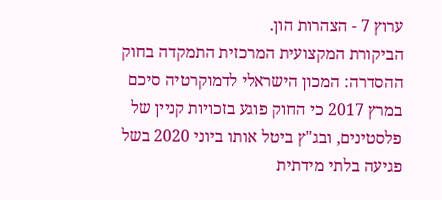ערוץ 7 - הצהרות הון.
הביקורת המקצועית המרכזית התמקדה בחוק ההסדרה: המכון הישראלי לדמוקרטיה סיכם במרץ 2017 כי החוק פוגע בזכויות קניין של פלסטינים, ובג"ץ ביטל אותו ביוני 2020 בשל פגיעה בלתי מידתית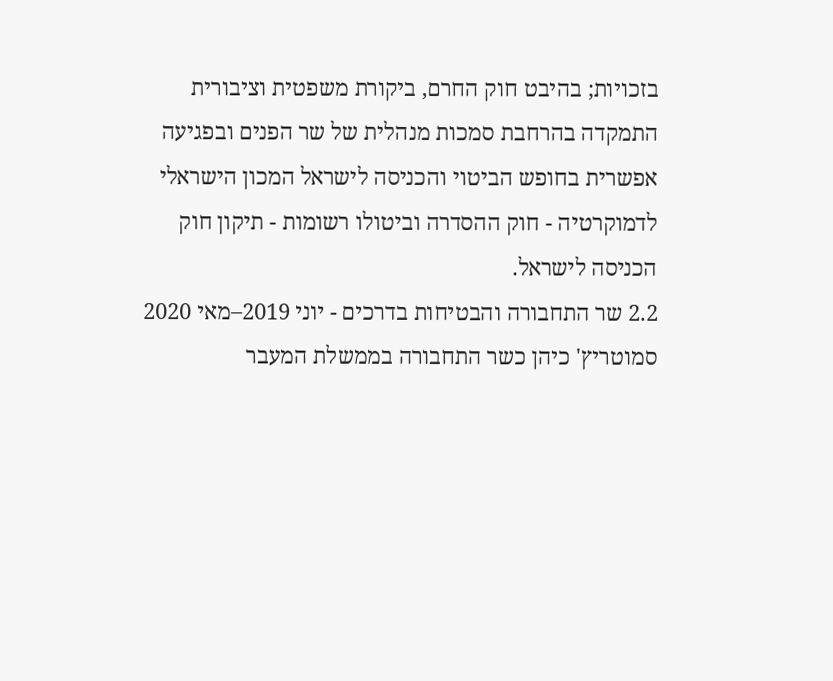בזכויות; בהיבט חוק החרם, ביקורת משפטית וציבורית התמקדה בהרחבת סמכות מנהלית של שר הפנים ובפגיעה אפשרית בחופש הביטוי והכניסה לישראל המכון הישראלי לדמוקרטיה - חוק ההסדרה וביטולו רשומות - תיקון חוק הכניסה לישראל.
2.2 שר התחבורה והבטיחות בדרכים - יוני 2019–מאי 2020
סמוטריץ' כיהן כשר התחבורה בממשלת המעבר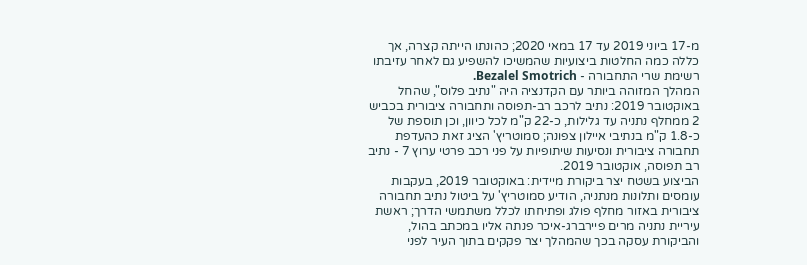מ-17 ביוני 2019 עד 17 במאי 2020; כהונתו הייתה קצרה, אך כללה כמה החלטות ביצועיות שהמשיכו להשפיע גם לאחר עזיבתו רשימת שרי התחבורה - Bezalel Smotrich.
המהלך המזוהה ביותר עם הקדנציה היה "נתיב פלוס", שהחל באוקטובר 2019: נתיב לרכב רב-תפוסה ותחבורה ציבורית בכביש 2 ממחלף נתניה עד גלילות, כ-22 ק"מ לכל כיוון, וכן תוספת של כ-1.8 ק"מ בנתיבי איילון צפונה; סמוטריץ' הציג זאת כהעדפת תחבורה ציבורית ונסיעות שיתופיות על פני רכב פרטי ערוץ 7 - נתיב רב תפוסה, אוקטובר 2019.
הביצוע בשטח יצר ביקורת מיידית: באוקטובר 2019, בעקבות עומסים ותלונות מנתניה, הודיע סמוטריץ' על ביטול נתיב תחבורה ציבורית באזור מחלף פולג ופתיחתו לכלל משתמשי הדרך; ראשת עיריית נתניה מרים פיירברג-איכר פנתה אליו במכתב בהול, והביקורת עסקה בכך שהמהלך יצר פקקים בתוך העיר לפני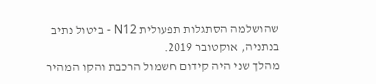שהושלמה הסתגלות תפעולית N12 - ביטול נתיב בנתניה, אוקטובר 2019.
מהלך שני היה קידום חשמול הרכבת והקו המהיר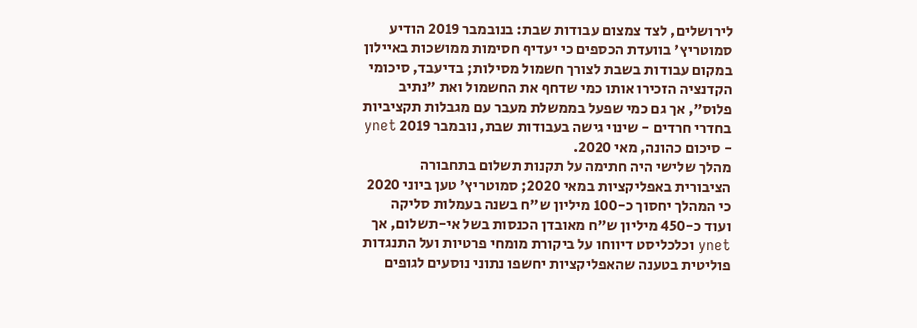לירושלים, לצד צמצום עבודות שבת: בנובמבר 2019 הודיע סמוטריץ' בוועדת הכספים כי יעדיף חסימות ממושכות באיילון במקום עבודות בשבת לצורך חשמול מסילות; בדיעבד, סיכומי הקדנציה הזכירו אותו כמי שדחף את החשמול ואת "נתיב פלוס", אך גם כמי שפעל בממשלת מעבר עם מגבלות תקציביות בחדרי חרדים - שינוי גישה בעבודות שבת, נובמבר 2019 ynet - סיכום כהונה, מאי 2020.
מהלך שלישי היה חתימה על תקנות תשלום בתחבורה הציבורית באפליקציות במאי 2020; סמוטריץ' טען ביוני 2020 כי המהלך יחסוך כ-100 מיליון ש"ח בשנה בעמלות סליקה ועוד כ-450 מיליון ש"ח מאובדן הכנסות בשל אי-תשלום, אך ynet וכלכליסט דיווחו על ביקורת מומחי פרטיות ועל התנגדות פוליטית בטענה שהאפליקציות יחשפו נתוני נוסעים לגופים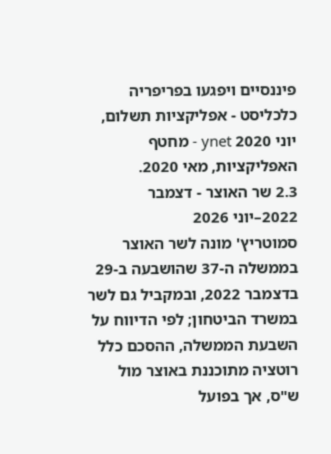פיננסיים ויפגעו בפריפריה כלכליסט - אפליקציות תשלום, יוני 2020 ynet - מחטף האפליקציות, מאי 2020.
2.3 שר האוצר - דצמבר 2022–יוני 2026
סמוטריץ' מונה לשר האוצר בממשלה ה-37 שהושבעה ב-29 בדצמבר 2022, ובמקביל גם לשר במשרד הביטחון; לפי הדיווח על השבעת הממשלה, ההסכם כלל רוטציה מתוכננת באוצר מול ש"ס, אך בפועל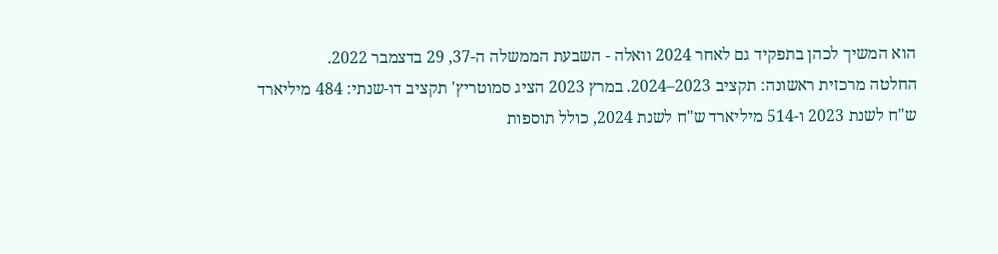הוא המשיך לכהן בתפקיד גם לאחר 2024 וואלה - השבעת הממשלה ה-37, 29 בדצמבר 2022.
החלטה מרכזית ראשונה: תקציב 2023–2024. במרץ 2023 הציג סמוטריץ' תקציב דו-שנתי: 484 מיליארד ש"ח לשנת 2023 ו-514 מיליארד ש"ח לשנת 2024, כולל תוספות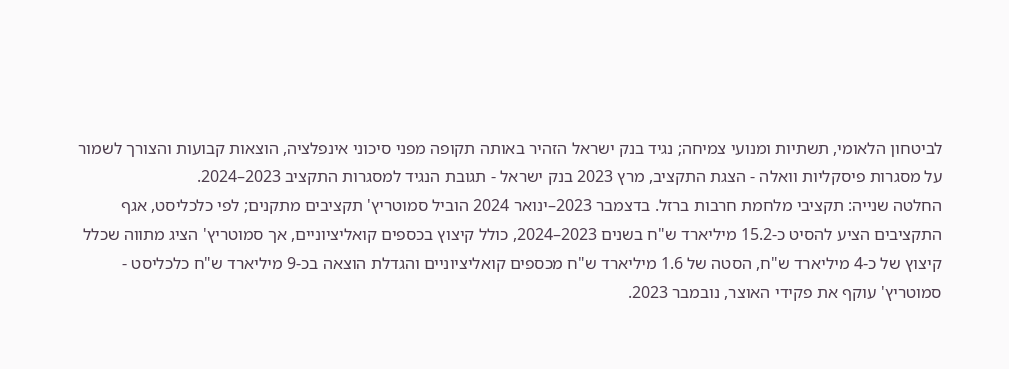לביטחון הלאומי, תשתיות ומנועי צמיחה; נגיד בנק ישראל הזהיר באותה תקופה מפני סיכוני אינפלציה, הוצאות קבועות והצורך לשמור על מסגרות פיסקליות וואלה - הצגת התקציב, מרץ 2023 בנק ישראל - תגובת הנגיד למסגרות התקציב 2023–2024.
החלטה שנייה: תקציבי מלחמת חרבות ברזל. בדצמבר 2023–ינואר 2024 הוביל סמוטריץ' תקציבים מתקנים; לפי כלכליסט, אגף התקציבים הציע להסיט כ-15.2 מיליארד ש"ח בשנים 2023–2024, כולל קיצוץ בכספים קואליציוניים, אך סמוטריץ' הציג מתווה שכלל קיצוץ של כ-4 מיליארד ש"ח, הסטה של 1.6 מיליארד ש"ח מכספים קואליציוניים והגדלת הוצאה בכ-9 מיליארד ש"ח כלכליסט - סמוטריץ' עוקף את פקידי האוצר, נובמבר 2023.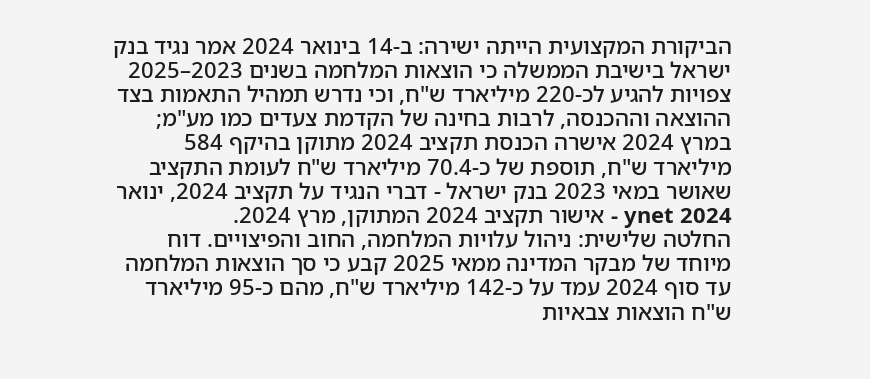הביקורת המקצועית הייתה ישירה: ב-14 בינואר 2024 אמר נגיד בנק ישראל בישיבת הממשלה כי הוצאות המלחמה בשנים 2023–2025 צפויות להגיע לכ-220 מיליארד ש"ח, וכי נדרש תמהיל התאמות בצד ההוצאה וההכנסה, לרבות בחינה של הקדמת צעדים כמו מע"מ; במרץ 2024 אישרה הכנסת תקציב 2024 מתוקן בהיקף 584 מיליארד ש"ח, תוספת של כ-70.4 מיליארד ש"ח לעומת התקציב שאושר במאי 2023 בנק ישראל - דברי הנגיד על תקציב 2024, ינואר 2024 ynet - אישור תקציב 2024 המתוקן, מרץ 2024.
החלטה שלישית: ניהול עלויות המלחמה, החוב והפיצויים. דוח מיוחד של מבקר המדינה ממאי 2025 קבע כי סך הוצאות המלחמה עד סוף 2024 עמד על כ-142 מיליארד ש"ח, מהם כ-95 מיליארד ש"ח הוצאות צבאיות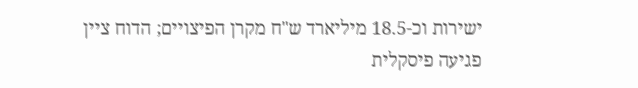ישירות וכ-18.5 מיליארד ש"ח מקרן הפיצויים; הדוח ציין פגיעה פיסקלית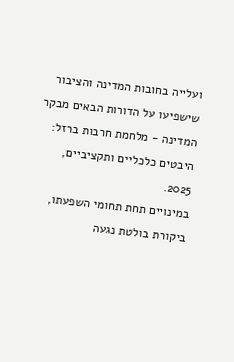ועלייה בחובות המדינה והציבור שישפיעו על הדורות הבאים מבקר המדינה - מלחמת חרבות ברזל: היבטים כלכליים ותקציביים, 2025.
במינויים תחת תחומי השפעתו, ביקורת בולטת נגעה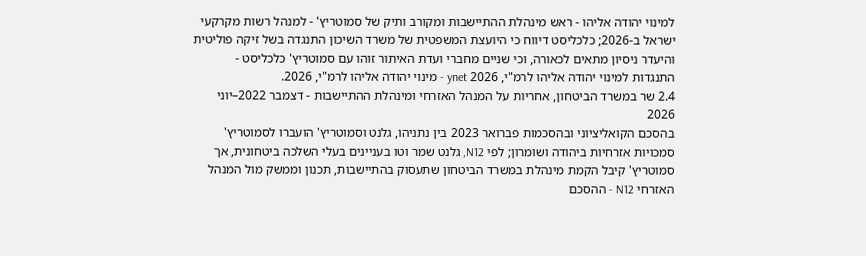למינוי יהודה אליהו - ראש מינהלת ההתיישבות ומקורב ותיק של סמוטריץ' - למנהל רשות מקרקעי ישראל ב-2026; כלכליסט דיווח כי היועצת המשפטית של משרד השיכון התנגדה בשל זיקה פוליטית והיעדר ניסיון מתאים לכאורה, וכי שניים מחברי ועדת האיתור זוהו עם סמוטריץ' כלכליסט - התנגדות למינוי יהודה אליהו לרמ"י, 2026 ynet - מינוי יהודה אליהו לרמ"י, 2026.
2.4 שר במשרד הביטחון, אחריות על המנהל האזרחי ומינהלת ההתיישבות - דצמבר 2022–יוני 2026
בהסכם הקואליציוני ובהסכמות פברואר 2023 בין נתניהו, גלנט וסמוטריץ' הועברו לסמוטריץ' סמכויות אזרחיות ביהודה ושומרון; לפי N12, גלנט שמר וטו בעניינים בעלי השלכה ביטחונית, אך סמוטריץ' קיבל הקמת מינהלת במשרד הביטחון שתעסוק בהתיישבות, תכנון וממשק מול המנהל האזרחי N12 - ההסכם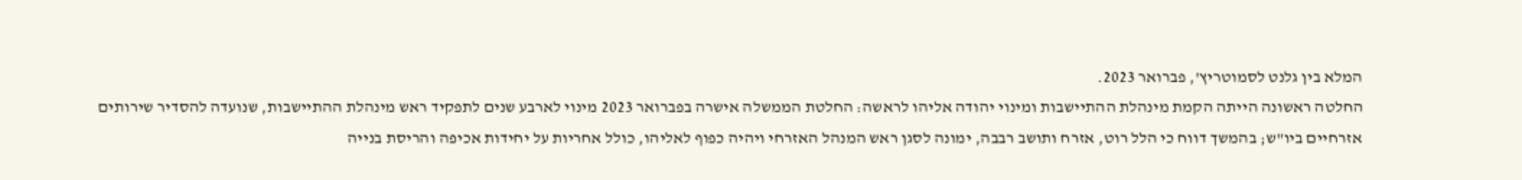המלא בין גלנט לסמוטריץ', פברואר 2023.
החלטה ראשונה הייתה הקמת מינהלת ההתיישבות ומינוי יהודה אליהו לראשה: החלטת הממשלה אישרה בפברואר 2023 מינוי לארבע שנים לתפקיד ראש מינהלת ההתיישבות, שנועדה להסדיר שירותים אזרחיים ביו"ש; בהמשך דווח כי הלל רוט, אזרח ותושב רבבה, ימונה לסגן ראש המנהל האזרחי ויהיה כפוף לאליהו, כולל אחריות על יחידות אכיפה והריסת בנייה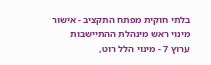בלתי חוקית מפתח התקציב - אישור מינוי ראש מינהלת ההתיישבות ערוץ 7 - מינוי הלל רוט,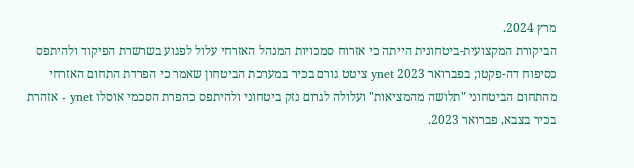מרץ 2024.
הביקורת המקצועית-ביטחונית הייתה כי אזרוח סמכויות המנהל האזרחי עלול לפגוע בשרשרת הפיקוד ולהיתפס כסיפוח דה-פקטו; בפברואר 2023 ynet ציטט גורם בכיר במערכת הביטחון שאמר כי הפרדת התחום האזרחי מהתחום הביטחוני "תלושה מהמציאות" ועלולה לגרום נזק ביטחוני ולהיתפס כהפרת הסכמי אוסלו ynet - אזהרת בכיר בצבא, פברואר 2023.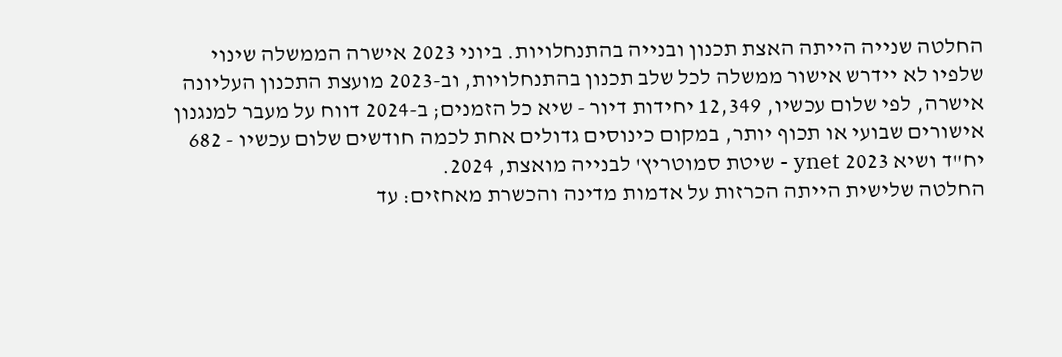החלטה שנייה הייתה האצת תכנון ובנייה בהתנחלויות. ביוני 2023 אישרה הממשלה שינוי שלפיו לא יידרש אישור ממשלה לכל שלב תכנון בהתנחלויות, וב-2023 מועצת התכנון העליונה אישרה, לפי שלום עכשיו, 12,349 יחידות דיור - שיא כל הזמנים; ב-2024 דווח על מעבר למנגנון אישורים שבועי או תכוף יותר, במקום כינוסים גדולים אחת לכמה חודשים שלום עכשיו - 682 יח"ד ושיא 2023 ynet - שיטת סמוטריץ' לבנייה מואצת, 2024.
החלטה שלישית הייתה הכרזות על אדמות מדינה והכשרת מאחזים: עד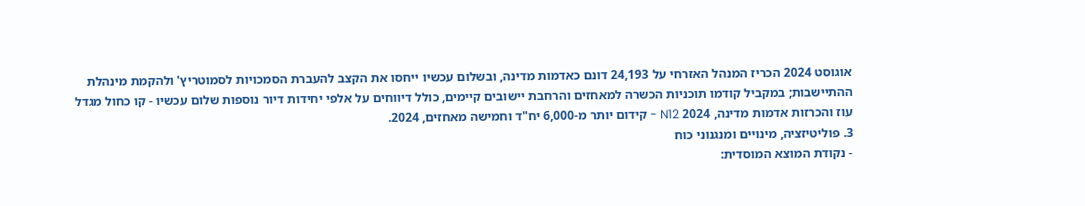אוגוסט 2024 הכריז המנהל האזרחי על 24,193 דונם כאדמות מדינה, ובשלום עכשיו ייחסו את הקצב להעברת הסמכויות לסמוטריץ' ולהקמת מינהלת ההתיישבות; במקביל קודמו תוכניות הכשרה למאחזים והרחבת יישובים קיימים, כולל דיווחים על אלפי יחידות דיור נוספות שלום עכשיו - קו כחול מגדל עוז והכרזות אדמות מדינה, 2024 N12 - קידום יותר מ-6,000 יח"ד וחמישה מאחזים, 2024.
3. פוליטיזציה, מינויים ומנגנוני כוח
- נקודת המוצא המוסדית: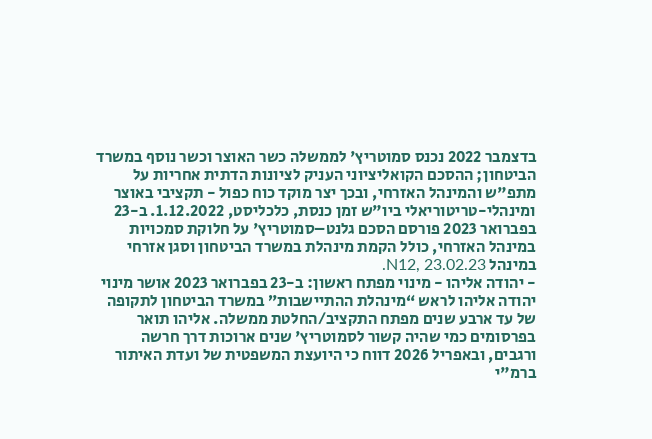בדצמבר 2022 נכנס סמוטריץ' לממשלה כשר האוצר וכשר נוסף במשרד הביטחון; ההסכם הקואליציוני העניק לציונות הדתית אחריות על מתפ"ש והמינהל האזרחי, ובכך יצר מוקד כוח כפול - תקציבי באוצר ומינהלי-טריטוריאלי ביו"ש זמן כנסת, כלכליסט, 1.12.2022. ב-23 בפברואר 2023 פורסם הסכם גלנט–סמוטריץ' על חלוקת סמכויות במינהל האזרחי, כולל הקמת מינהלת במשרד הביטחון וסגן אזרחי במינהל N12, 23.02.23.
- יהודה אליהו - מינוי מפתח ראשון: ב-23 בפברואר 2023 אושר מינוי יהודה אליהו לראש “מינהלת ההתיישבות” במשרד הביטחון לתקופה של עד ארבע שנים מפתח התקציב/החלטת ממשלה. אליהו תואר בפרסומים כמי שהיה קשור לסמוטריץ' שנים ארוכות דרך חרשה ורגבים, ובאפריל 2026 דווח כי היועצת המשפטית של ועדת האיתור ברמ"י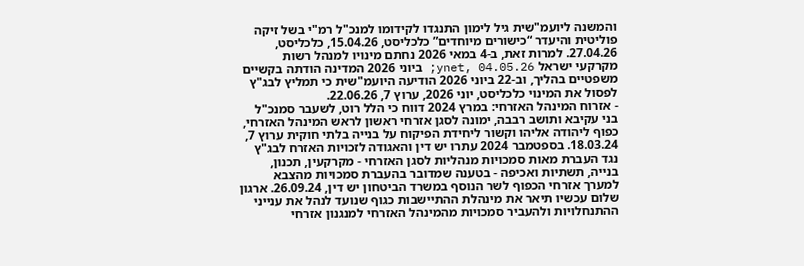והמשנה ליועמ"שית גיל לימון התנגדו לקידומו למנכ"ל רמ"י בשל זיקה פוליטית והיעדר “כישורים מיוחדים” כלכליסט, 15.04.26, כלכליסט, 27.04.26. למרות זאת, ב-4 במאי 2026 נחתם מינויו למנהל רשות מקרקעי ישראל ynet, 04.05.26; ביוני 2026 המדינה הודתה בקשיים משפטיים בהליך, וב-22 ביוני 2026 הודיעה היועמ"שית כי תמליץ לבג"ץ לפסול את המינוי כלכליסט, יוני 2026, ערוץ 7, 22.06.26.
- אזרוח המינהל האזרחי: במרץ 2024 דווח כי הלל רוט, לשעבר סמנכ"ל בני עקיבא ותושב רבבה, ימונה לסגן אזרחי ראשון לראש המינהל האזרחי, כפוף ליהודה אליהו וקשור ליחידת הפיקוח על בנייה בלתי חוקית ערוץ 7, 18.03.24. בספטמבר 2024 עתרו יש דין והאגודה לזכויות האזרח לבג"ץ נגד העברת מאות סמכויות מנהליות לסגן האזרחי - מקרקעין, תכנון, בנייה, תשתיות ואכיפה - בטענה שמדובר בהעברת סמכויות מהצבא למערך אזרחי הכפוף לשר הנוסף במשרד הביטחון יש דין, 26.09.24. ארגון שלום עכשיו תיאר את מינהלת ההתיישבות כגוף שנועד לנהל את ענייני ההתנחלויות ולהעביר סמכויות מהמינהל האזרחי למנגנון אזרחי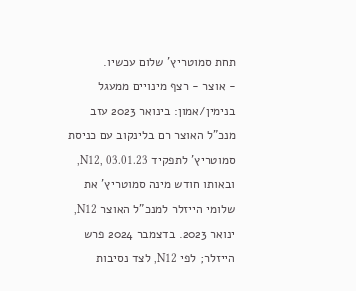תחת סמוטריץ' שלום עכשיו.
- אוצר - רצף מינויים ממעגל בנימין/אמון: בינואר 2023 עזב מנכ"ל האוצר רם בלינקוב עם כניסת סמוטריץ' לתפקיד N12, 03.01.23, ובאותו חודש מינה סמוטריץ' את שלומי הייזלר למנכ"ל האוצר N12, ינואר 2023. בדצמבר 2024 פרש הייזלר; לפי N12, לצד נסיבות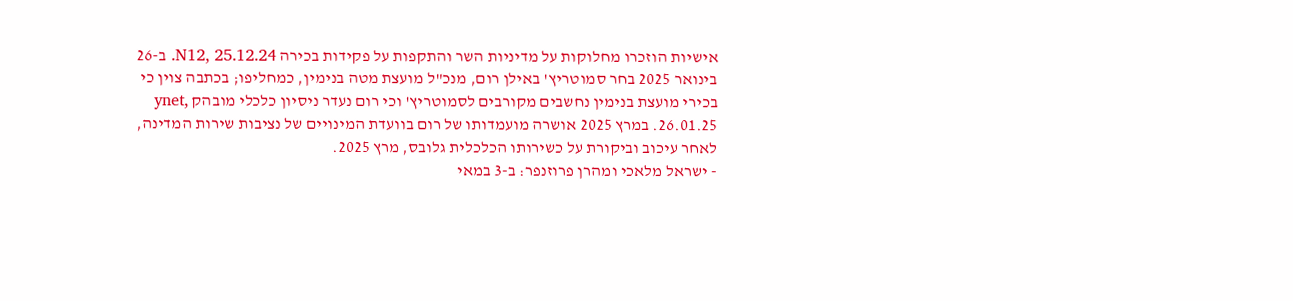אישיות הוזכרו מחלוקות על מדיניות השר והתקפות על פקידות בכירה N12, 25.12.24. ב-26 בינואר 2025 בחר סמוטריץ' באילן רום, מנכ"ל מועצת מטה בנימין, כמחליפו; בכתבה צוין כי בכירי מועצת בנימין נחשבים מקורבים לסמוטריץ' וכי רום נעדר ניסיון כלכלי מובהק ynet, 26.01.25. במרץ 2025 אושרה מועמדותו של רום בוועדת המינויים של נציבות שירות המדינה, לאחר עיכוב וביקורת על כשירותו הכלכלית גלובס, מרץ 2025.
- ישראל מלאכי ומהרן פרוזנפר: ב-3 במאי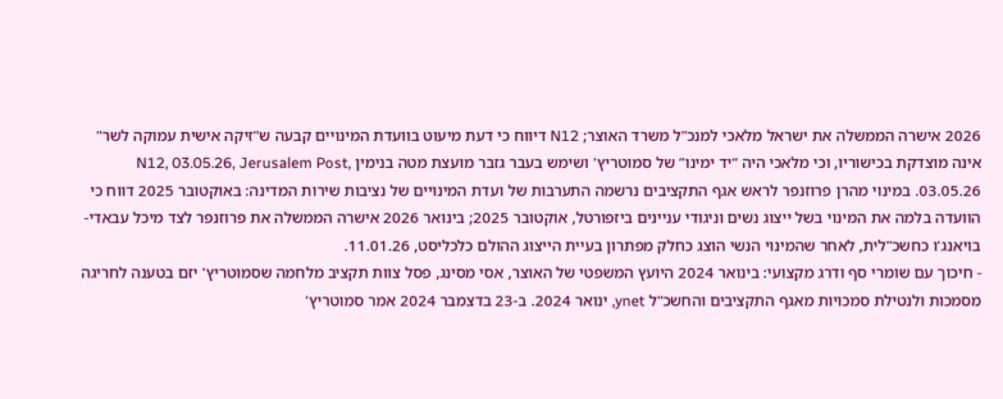2026 אישרה הממשלה את ישראל מלאכי למנכ"ל משרד האוצר; N12 דיווח כי דעת מיעוט בוועדת המינויים קבעה ש"זיקה אישית עמוקה לשר" אינה מוצדקת בכישוריו, וכי מלאכי היה “יד ימינו” של סמוטריץ' ושימש בעבר גזבר מועצת מטה בנימין N12, 03.05.26, Jerusalem Post, 03.05.26. במינוי מהרן פרוזנפר לראש אגף התקציבים נרשמה התערבות של ועדת המינויים של נציבות שירות המדינה: באוקטובר 2025 דווח כי הוועדה בלמה את המינוי בשל ייצוג נשים וניגודי עניינים ביזפורטל, אוקטובר 2025; בינואר 2026 אישרה הממשלה את פרוזנפר לצד מיכל עבאדי-בויאנג'ו כחשכ"לית, לאחר שהמינוי הנשי הוצג כחלק מפתרון בעיית הייצוג ההולם כלכליסט, 11.01.26.
- חיכוך עם שומרי סף ודרג מקצועי: בינואר 2024 היועץ המשפטי של האוצר, אסי מסינג, פסל צוות תקציב מלחמה שסמוטריץ' יזם בטענה לחריגה מסמכות ולנטילת סמכויות מאגף התקציבים והחשכ"ל ynet, ינואר 2024. ב-23 בדצמבר 2024 אמר סמוטריץ'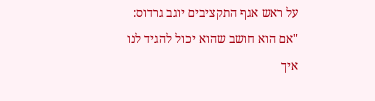על ראש אגף התקציבים יוגב גרדוס: "אם הוא חושב שהוא יכול להגיד לנו איך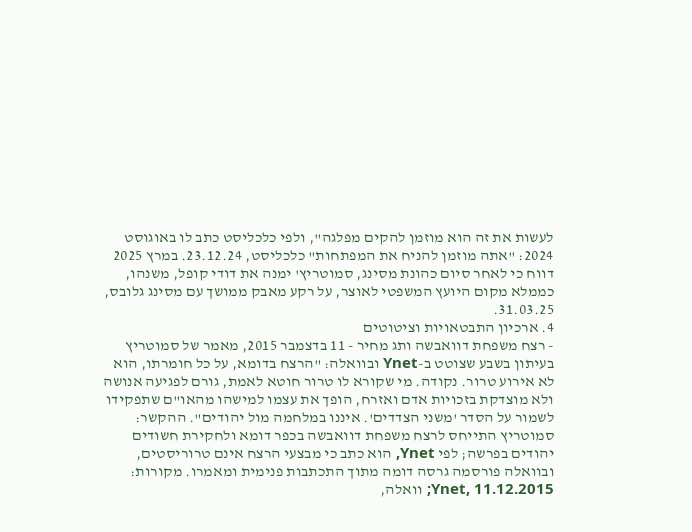לעשות את זה הוא מוזמן להקים מפלגה", ולפי כלכליסט כתב לו באוגוסט 2024: "אתה מוזמן להניח את המפתחות" כלכליסט, 23.12.24. במרץ 2025 דווח כי לאחר סיום כהונת מסינג, סמוטריץ' ימנה את דודי קופל, משנהו, כממלא מקום היועץ המשפטי לאוצר, על רקע מאבק ממושך עם מסינג גלובס, 31.03.25.
4. ארכיון התבטאויות וציטוטים
- רצח משפחת דוואבשה ותג מחיר - 11 בדצמבר 2015, מאמר של סמוטריץ בעיתון בשבע שצוטט ב-Ynet ובוואלה: "הרצח בדומא, על כל חומרתו, הוא לא אירוע טרור. נקודה. מי שקורא לו טרור חוטא לאמת, גורם לפגיעה אנושה ולא מוצדקת בזכויות אדם ואזרח, הופך את עצמו למישהו מהאו"ם שתפקידו לשמור על הסדר 'משני הצדדים'. איננו במלחמה מול יהודים". ההקשר: סמוטריץ התייחס לרצח משפחת דוואבשה בכפר דומא ולחקירת חשודים יהודים בפרשה; לפי Ynet, הוא כתב כי מבצעי הרצח אינם טרוריסטים, ובוואלה פורסמה גרסה דומה מתוך התכתבות פנימית ומאמרו. מקורות: Ynet, 11.12.2015; וואלה,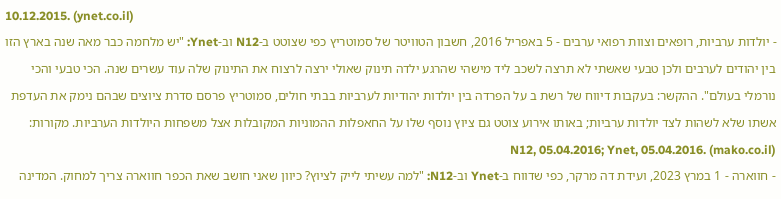10.12.2015. (ynet.co.il)
- יולדות ערביות, רופאים וצוות רפואי ערבים - 5 באפריל 2016, חשבון הטוויטר של סמוטריץ כפי שצוטט ב-N12 וב-Ynet: "יש מלחמה כבר מאה שנה בארץ הזו בין יהודים לערבים ולכן טבעי שאשתי לא תרצה לשכב ליד מישהי שהרגע ילדה תינוק שאולי ירצה לרצוח את התינוק שלה עוד עשרים שנה. הכי טבעי והכי נורמלי בעולם". ההקשר: בעקבות דיווח של רשת ב על הפרדה בין יולדות יהודיות לערביות בבתי חולים, סמוטריץ פרסם סדרת ציוצים שבהם נימק את העדפת אשתו שלא לשהות לצד יולדות ערביות; באותו אירוע צוטט גם ציוץ נוסף שלו על החאפלות ההמוניות המקובלות אצל משפחות היולדות הערביות. מקורות: N12, 05.04.2016; Ynet, 05.04.2016. (mako.co.il)
- חווארה - 1 במרץ 2023, ועידת דה מרקר, כפי שדווח ב-Ynet וב-N12: "למה עשיתי לייק לציוץ? כיוון שאני חושב שאת הכפר חווארה צריך למחוק. המדינה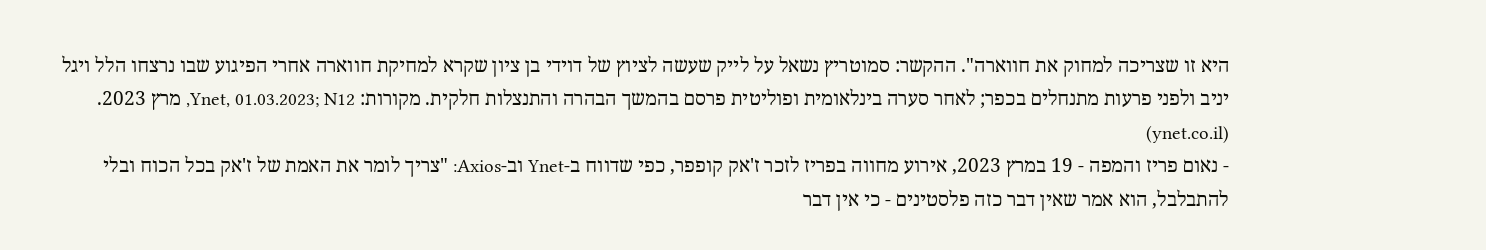היא זו שצריכה למחוק את חווארה". ההקשר: סמוטריץ נשאל על לייק שעשה לציוץ של דוידי בן ציון שקרא למחיקת חווארה אחרי הפיגוע שבו נרצחו הלל ויגל יניב ולפני פרעות מתנחלים בכפר; לאחר סערה בינלאומית ופוליטית פרסם בהמשך הבהרה והתנצלות חלקית. מקורות: Ynet, 01.03.2023; N12, מרץ 2023. (ynet.co.il)
- נאום פריז והמפה - 19 במרץ 2023, אירוע מחווה בפריז לזכר ז'אק קופפר, כפי שדווח ב-Ynet וב-Axios: "צריך לומר את האמת של ז'אק בכל הכוח ובלי להתבלבל, הוא אמר שאין דבר כזה פלסטינים - כי אין דבר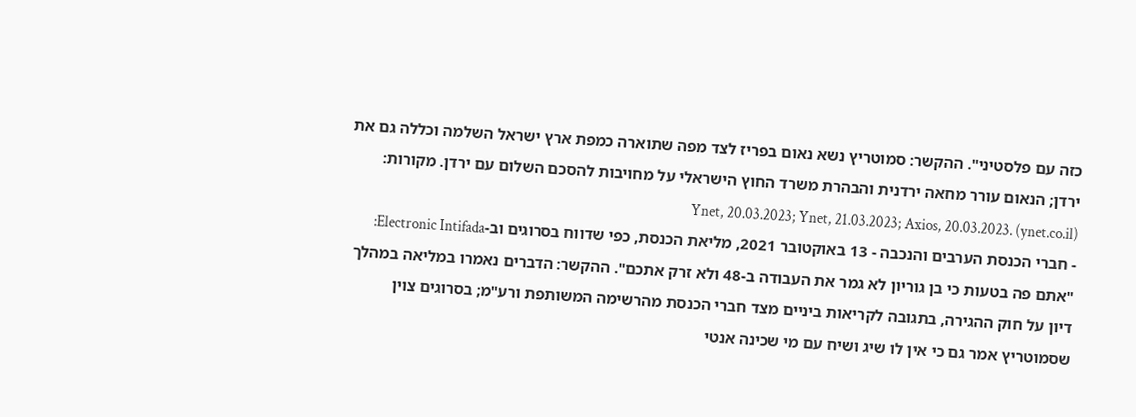כזה עם פלסטיני". ההקשר: סמוטריץ נשא נאום בפריז לצד מפה שתוארה כמפת ארץ ישראל השלמה וכללה גם את ירדן; הנאום עורר מחאה ירדנית והבהרת משרד החוץ הישראלי על מחויבות להסכם השלום עם ירדן. מקורות: Ynet, 20.03.2023; Ynet, 21.03.2023; Axios, 20.03.2023. (ynet.co.il)
- חברי הכנסת הערבים והנכבה - 13 באוקטובר 2021, מליאת הכנסת, כפי שדווח בסרוגים וב-Electronic Intifada: "אתם פה בטעות כי בן גוריון לא גמר את העבודה ב-48 ולא זרק אתכם". ההקשר: הדברים נאמרו במליאה במהלך דיון על חוק ההגירה, בתגובה לקריאות ביניים מצד חברי הכנסת מהרשימה המשותפת ורע"מ; בסרוגים צוין שסמוטריץ אמר גם כי אין לו שיג ושיח עם מי שכינה אנטי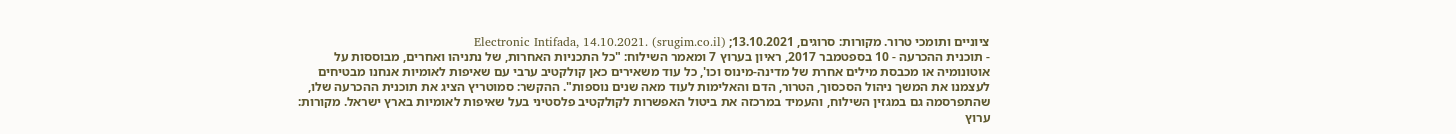ציוניים ותומכי טרור. מקורות: סרוגים, 13.10.2021; Electronic Intifada, 14.10.2021. (srugim.co.il)
- תוכנית ההכרעה - 10 בספטמבר 2017, ראיון בערוץ 7 ומאמר השילוח: "כל התכניות האחרות, של נתניהו ואחרים, מבוססות על אוטונומיה או מכבסת מילים אחרת של מדינה-מינוס וכו', כל עוד משאירים כאן קולקטיב ערבי עם שאיפות לאומיות אנחנו מבטיחים לעצמנו את המשך ניהול הסכסוך, הטרור, הדם והאלימות לעוד מאה שנים נוספות". ההקשר: סמוטריץ הציג את תוכנית ההכרעה שלו, שהתפרסמה גם במגזין השילוח, והעמיד במרכזה את ביטול האפשרות לקולקטיב פלסטיני בעל שאיפות לאומיות בארץ ישראל. מקורות: ערוץ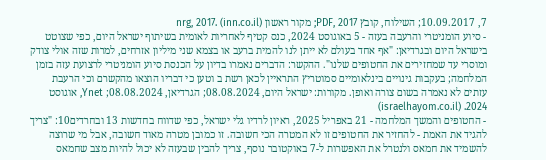7, 10.09.2017; השילוח, קובץ PDF, 2017; מקור ראשון nrg, 2017. (inn.co.il)
- סיוע הומניטרי והרעבה בעזה - 5 באוגוסט 2024, כנס קטיף לאחריות לאומית בשיתוף ישראל היום, כפי שצוטט בישראל היום ובגרדיאן: "אף אחד בעולם לא ייתן לנו להמית ברעב או בצמא שני מיליון אזרחים, למרות שזה אולי צודק ומוסרי עד שמחזירים את החטופים שלנו". ההקשר: הדברים נאמרו בדיון על הכנסת סיוע הומניטרי לרצועת עזה בזמן המלחמה; בעקבות גינויים בינלאומיים סמוטריץ התראיין לכאן רשת ב וטען כי דבריו הוצאו מהקשרם וכי הרעבת עזתים לא נאמרה בשום צורה ואופן. מקורות: ישראל היום, 08.08.2024; הגרדיאן, 08.08.2024; Ynet, אוגוסט 2024. (israelhayom.co.il)
- החטופים והמשך המלחמה - 21 באפריל 2025, ראיון לרדיו גלי ישראל, כפי שדווח בחדשות 13 ובחרדים10: "צריך להגיד את האמת - להחזיר את החטופים זו לא המטרה הכי חשובה. זו כמובן מטרה מאוד חשובה, אבל מי שרוצה להשמיד את חמאס ולנטרל את האפשרות ל-7 באוקטובר נוסף, צריך להבין שבעזה לא יכול להיות מצב שחמאס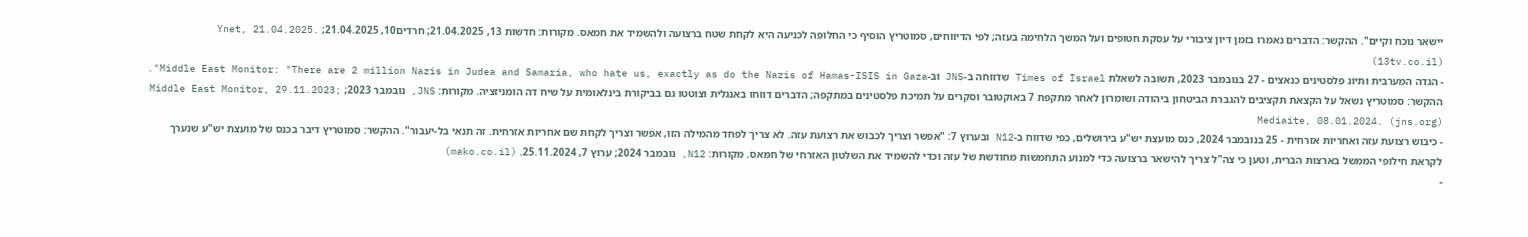יישאר נוכח וקיים". ההקשר: הדברים נאמרו בזמן דיון ציבורי על עסקת חטופים ועל המשך הלחימה בעזה; לפי הדיווחים, סמוטריץ הוסיף כי החלופה לכניעה היא לקחת שטח ברצועה ולהשמיד את חמאס. מקורות: חדשות 13, 21.04.2025; חרדים10, 21.04.2025; Ynet, 21.04.2025. (13tv.co.il)
- הגדה המערבית ותיוג פלסטינים כנאצים - 27 בנובמבר 2023, תשובה לשאלת Times of Israel שדווחה ב-JNS וב-Middle East Monitor: "There are 2 million Nazis in Judea and Samaria, who hate us, exactly as do the Nazis of Hamas-ISIS in Gaza". ההקשר: סמוטריץ נשאל על הקצאת תקציבים להגברת הביטחון ביהודה ושומרון לאחר מתקפת 7 באוקטובר וסקרים על תמיכת פלסטינים במתקפה; הדברים דווחו באנגלית וצוטטו גם בביקורת בינלאומית על שיח דה הומניזציה. מקורות: JNS, נובמבר 2023; Middle East Monitor, 29.11.2023; Mediaite, 08.01.2024. (jns.org)
- כיבוש רצועת עזה ואחריות אזרחית - 25 בנובמבר 2024, כנס מועצת יש"ע בירושלים, כפי שדווח ב-N12 ובערוץ 7: "אפשר וצריך לכבוש את רצועת עזה. לא צריך לפחד מהמילה הזו, אפשר וצריך לקחת שם אחריות אזרחית. זה תנאי בל-יעבור". ההקשר: סמוטריץ דיבר בכנס של מועצת יש"ע שנערך לקראת חילופי הממשל בארצות הברית, וטען כי צה"ל צריך להישאר ברצועה כדי למנוע התחמשות מחודשת של עזה וכדי להשמיד את השלטון האזרחי של חמאס. מקורות: N12, נובמבר 2024; ערוץ 7, 25.11.2024. (mako.co.il)
-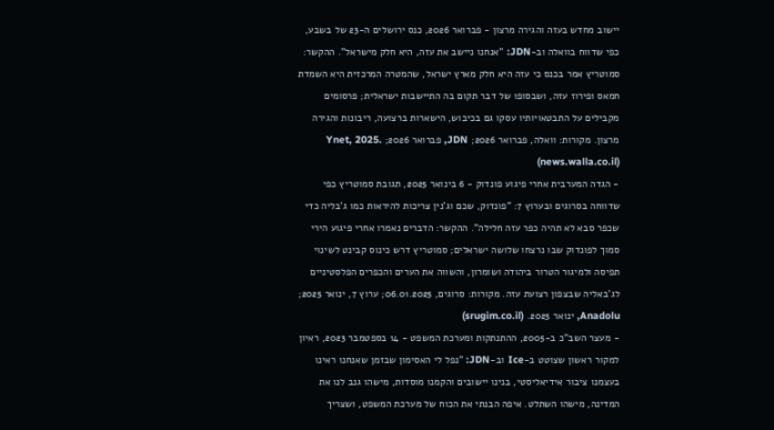יישוב מחדש בעזה והגירה מרצון - פברואר 2026, כנס ירושלים ה-23 של בשבע, כפי שדווח בוואלה וב-JDN: "אנחנו ניישב את עזה, היא חלק מישראל". ההקשר: סמוטריץ אמר בכנס כי עזה היא חלק מארץ ישראל, שהמטרה המרכזית היא השמדת חמאס ופירוז עזה, ושבסופו של דבר תקום בה התיישבות ישראלית; פרסומים מקבילים על התבטאויותיו עסקו גם בכיבוש, הישארות ברצועה, ריבונות והגירה מרצון. מקורות: וואלה, פברואר 2026; JDN, פברואר 2026; Ynet, 2025. (news.walla.co.il)
- הגדה המערבית אחרי פיגוע פונדוק - 6 בינואר 2025, תגובת סמוטריץ כפי שדווחה בסרוגים ובערוץ 7: "פונדוק, שכם וג'נין צריכות להיראות כמו ג'בליה כדי שכפר סבא לא תהיה כפר עזה חלילה". ההקשר: הדברים נאמרו אחרי פיגוע הירי סמוך לפונדוק שבו נרצחו שלושה ישראלים; סמוטריץ דרש כינוס קבינט לשינוי תפיסה ולמיגור הטרור ביהודה ושומרון, והשווה את הערים והכפרים הפלסטיניים לג'באליה שבצפון רצועת עזה. מקורות: סרוגים, 06.01.2025; ערוץ 7, ינואר 2025; Anadolu, ינואר 2025. (srugim.co.il)
- מעצר השב"כ ב-2005, ההתנתקות ומערכת המשפט - 14 בספטמבר 2023, ראיון למקור ראשון שצוטט ב-Ice וב-JDN: "נפל לי האסימון שבזמן שאנחנו ראינו בעצמנו ציבור אידיאליסטי, בנינו יישובים והקמנו מוסדות, מישהו גנב לנו את המדינה, מישהו השתלט. איפה הבנתי את הכוח של מערכת המשפט, ושצריך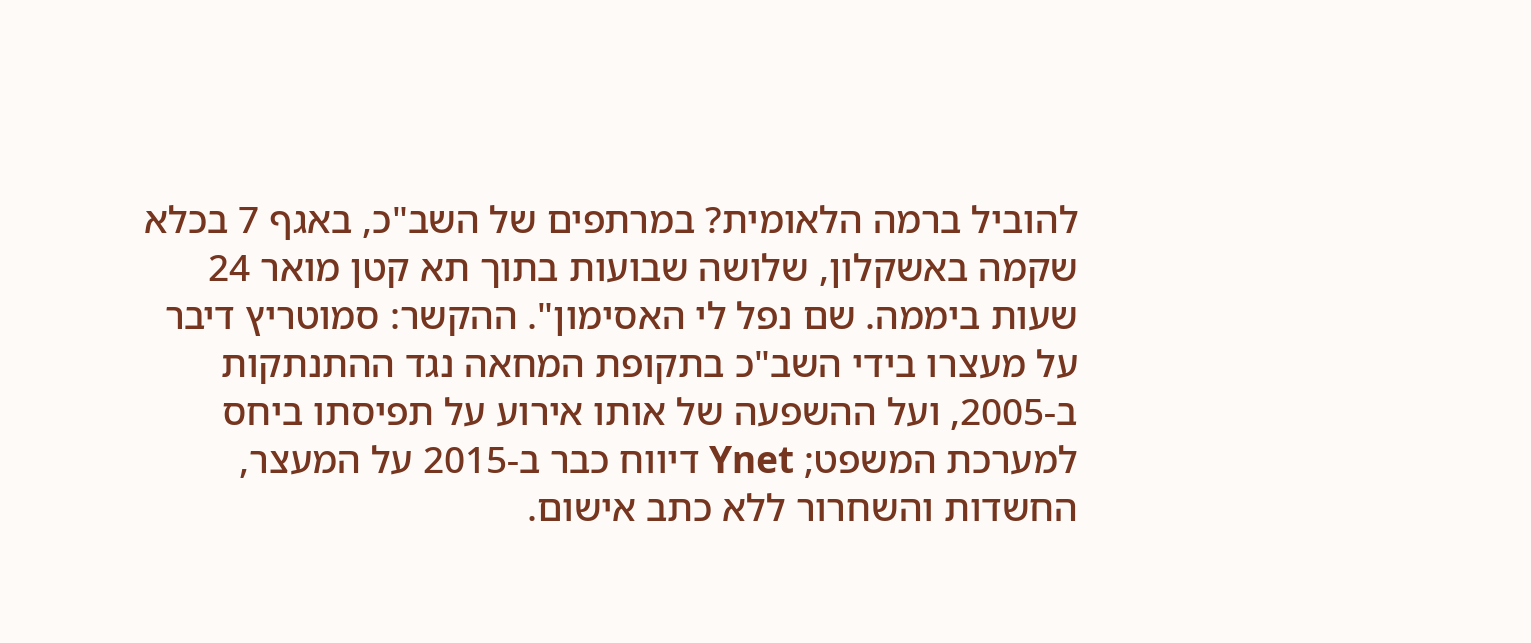להוביל ברמה הלאומית? במרתפים של השב"כ, באגף 7 בכלא שקמה באשקלון, שלושה שבועות בתוך תא קטן מואר 24 שעות ביממה. שם נפל לי האסימון". ההקשר: סמוטריץ דיבר על מעצרו בידי השב"כ בתקופת המחאה נגד ההתנתקות ב-2005, ועל ההשפעה של אותו אירוע על תפיסתו ביחס למערכת המשפט; Ynet דיווח כבר ב-2015 על המעצר, החשדות והשחרור ללא כתב אישום.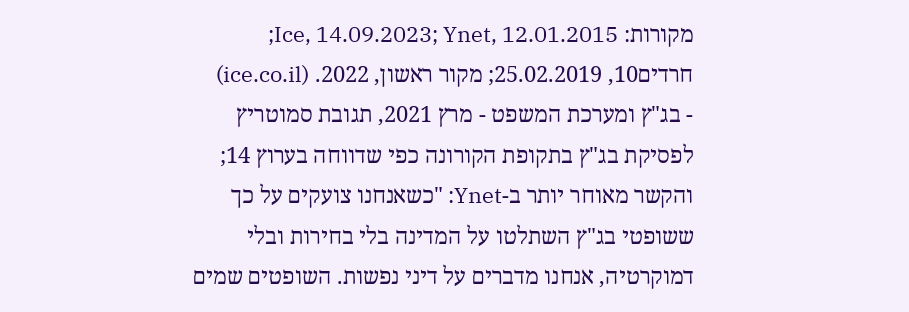מקורות: Ice, 14.09.2023; Ynet, 12.01.2015; חרדים10, 25.02.2019; מקור ראשון, 2022. (ice.co.il)
- בג"ץ ומערכת המשפט - מרץ 2021, תגובת סמוטריץ לפסיקת בג"ץ בתקופת הקורונה כפי שדווחה בערוץ 14; והקשר מאוחר יותר ב-Ynet: "כשאנחנו צועקים על כך ששופטי בג"ץ השתלטו על המדינה בלי בחירות ובלי דמוקרטיה, אנחנו מדברים על דיני נפשות. השופטים שמים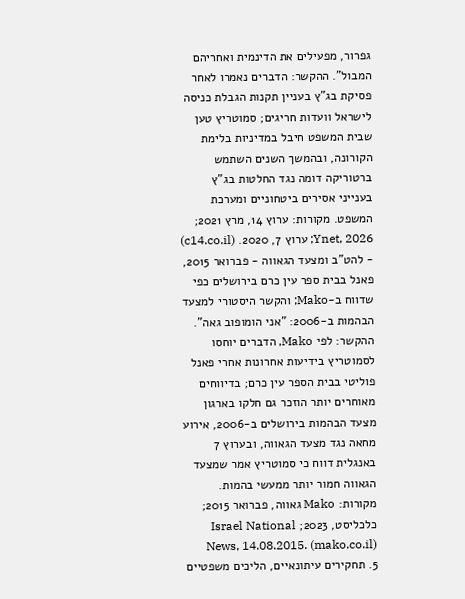גפרור, מפעילים את הדינמית ואחריהם המבול". ההקשר: הדברים נאמרו לאחר פסיקת בג"ץ בעניין תקנות הגבלת כניסה לישראל וועדות חריגים; סמוטריץ טען שבית המשפט חיבל במדיניות בלימת הקורונה, ובהמשך השנים השתמש ברטוריקה דומה נגד החלטות בג"ץ בענייני אסירים ביטחוניים ומערכת המשפט. מקורות: ערוץ 14, מרץ 2021; Ynet, 2026; ערוץ 7, 2020. (c14.co.il)
- להט"ב ומצעד הגאווה - פברואר 2015, פאנל בבית ספר עין כרם בירושלים כפי שדווח ב-Mako; והקשר היסטורי למצעד הבהמות ב-2006: "אני הומופוב גאה". ההקשר: לפי Mako, הדברים יוחסו לסמוטריץ בידיעות אחרונות אחרי פאנל פוליטי בבית הספר עין כרם; בדיווחים מאוחרים יותר הוזכר גם חלקו בארגון מצעד הבהמות בירושלים ב-2006, אירוע מחאה נגד מצעד הגאווה, ובערוץ 7 באנגלית דווח כי סמוטריץ אמר שמצעד הגאווה חמור יותר ממעשי בהמות. מקורות: Mako גאווה, פברואר 2015; כלכליסט, 2023; Israel National News, 14.08.2015. (mako.co.il)
5. תחקירים עיתונאיים, הליכים משפטיים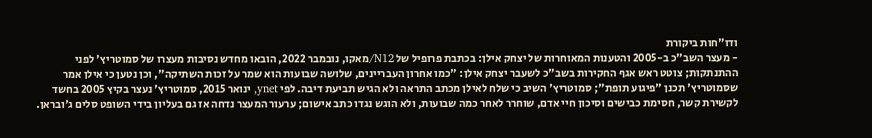ודו"חות ביקורת
- מעצר השב"כ ב-2005 והטענות המאוחרות של יצחק אילן: בכתבת פרופיל של N12/מאקו, נובמבר 2022, הובאו מחדש נסיבות מעצרו של סמוטריץ' לפני ההתנתקות; צוטט ראש אגף החקירות בשב"כ לשעבר יצחק אילן: "כמו אחרון העבריינים, שלושה שבועות הוא שמר על זכות השתיקה", וכן נטען כי אילן אמר שסמוטריץ' תכנן "פיגוע תופת"; סמוטריץ' השיב כי שלח לאילן מכתב התראה ולא הגיש תביעת דיבה. לפי ynet, ינואר 2015, סמוטריץ' נעצר בקיץ 2005 בחשד לקשירת קשר, חסימת כבישים וסיכון חיי אדם, שוחרר לאחר כמה שבועות, ולא הוגש נגדו כתב אישום; ערעור המעצר נדחה אז גם בעליון בידי השופט סלים ג'ובראן.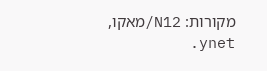מקורות: N12/מאקו, ynet.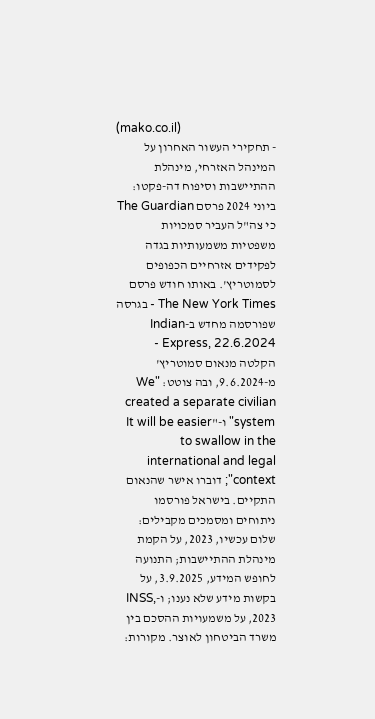(mako.co.il)
- תחקירי העשור האחרון על המינהל האזרחי, מינהלת ההתיישבות וסיפוח דה-פקטו: ביוני 2024 פרסם The Guardian כי צה"ל העביר סמכויות משפטיות משמעותיות בגדה לפקידים אזרחיים הכפופים לסמוטריץ'. באותו חודש פרסם The New York Times - בגרסה שפורסמה מחדש ב-Indian Express, 22.6.2024 - הקלטה מנאום סמוטריץ' מ-9.6.2024, ובה צוטט: "We created a separate civilian system" ו-"It will be easier to swallow in the international and legal context"; דוברו אישר שהנאום התקיים. בישראל פורסמו ניתוחים ומסמכים מקבילים: שלום עכשיו, 2023, על הקמת מינהלת ההתיישבות; התנועה לחופש המידע, 3.9.2025, על בקשות מידע שלא נענו; ו-INSS, 2023, על משמעויות ההסכם בין משרד הביטחון לאוצר. מקורות: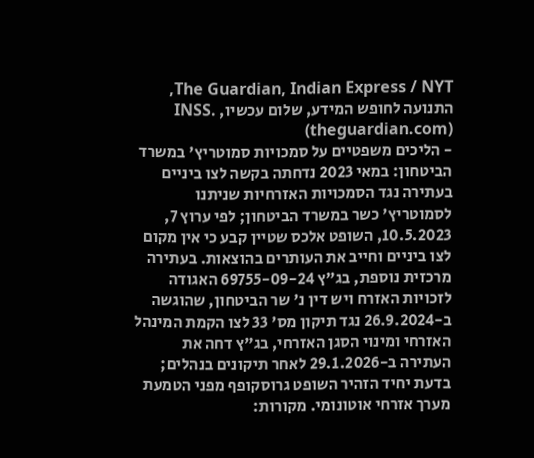The Guardian, Indian Express / NYT, התנועה לחופש המידע, שלום עכשיו, INSS. (theguardian.com)
- הליכים משפטיים על סמכויות סמוטריץ' במשרד הביטחון: במאי 2023 נדחתה בקשה לצו ביניים בעתירה נגד הסמכויות האזרחיות שניתנו לסמוטריץ' כשר במשרד הביטחון; לפי ערוץ 7, 10.5.2023, השופט אלכס שטיין קבע כי אין מקום לצו ביניים וחייב את העותרים בהוצאות. בעתירה מרכזית נוספת, בג"ץ 69755-09-24 האגודה לזכויות האזרח ויש דין נ' שר הביטחון, שהוגשה ב-26.9.2024 נגד תיקון מס' 33 לצו הקמת המינהל האזרחי ומינוי הסגן האזרחי, בג"ץ דחה את העתירה ב-29.1.2026 לאחר תיקונים בנהלים; בדעת יחיד הזהיר השופט גרוסקופף מפני הטמעת מערך אזרחי אוטונומי. מקורות: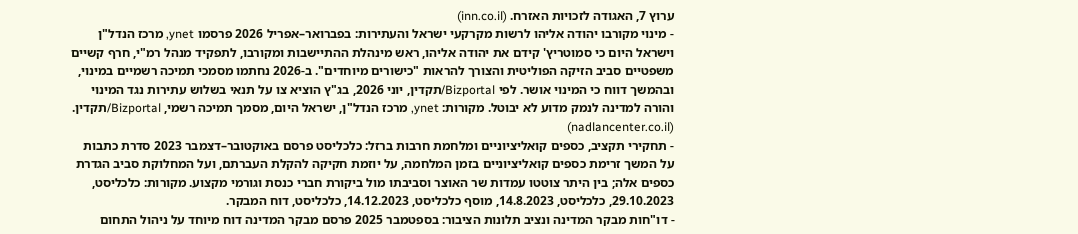ערוץ 7, האגודה לזכויות האזרח. (inn.co.il)
- מינוי מקורבו יהודה אליהו לרשות מקרקעי ישראל והעתירות: בפברואר–אפריל 2026 פרסמו ynet, מרכז הנדל"ן וישראל היום כי סמוטריץ' קידם את יהודה אליהו, ראש מינהלת ההתיישבות ומקורבו, לתפקיד מנהל רמ"י, חרף קשיים משפטיים סביב הזיקה הפוליטית והצורך להראות "כישורים מיוחדים". ב-2026 נחתמו מסמכי תמיכה רשמיים במינוי, ובהמשך דווח כי המינוי אושר. לפי Bizportal/תקדין, יוני 2026, בג"ץ הוציא צו על תנאי בשלוש עתירות נגד המינוי והורה למדינה לנמק מדוע לא יבוטל. מקורות: ynet, מרכז הנדל"ן, ישראל היום, מסמך תמיכה רשמי, Bizportal/תקדין. (nadlancenter.co.il)
- תחקירי תקציב, כספים קואליציוניים ומלחמת חרבות ברזל: כלכליסט פרסם באוקטובר–דצמבר 2023 סדרת כתבות על המשך זרימת כספים קואליציוניים בזמן המלחמה, על יוזמת חקיקה להקלת העברתם, ועל המחלוקת סביב הגדרת כספים אלה; בין היתר צוטטו עמדות שר האוצר וסביבתו מול ביקורת חברי כנסת וגורמי מקצוע. מקורות: כלכליסט, 29.10.2023, כלכליסט, 14.8.2023, מוסף כלכליסט, 14.12.2023, כלכליסט, דוח המבקר.
- דו"חות מבקר המדינה ונציב תלונות הציבור: בספטמבר 2025 פרסם מבקר המדינה דוח מיוחד על ניהול התחום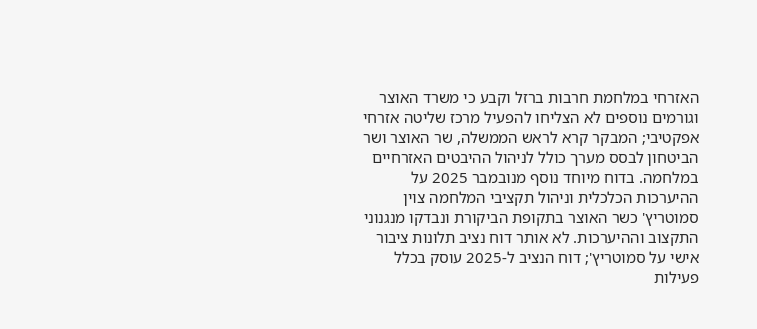האזרחי במלחמת חרבות ברזל וקבע כי משרד האוצר וגורמים נוספים לא הצליחו להפעיל מרכז שליטה אזרחי אפקטיבי; המבקר קרא לראש הממשלה, שר האוצר ושר הביטחון לבסס מערך כולל לניהול ההיבטים האזרחיים במלחמה. בדוח מיוחד נוסף מנובמבר 2025 על ההיערכות הכלכלית וניהול תקציבי המלחמה צוין סמוטריץ' כשר האוצר בתקופת הביקורת ונבדקו מנגנוני התקצוב וההיערכות. לא אותר דוח נציב תלונות ציבור אישי על סמוטריץ'; דוח הנציב ל-2025 עוסק בכלל פעילות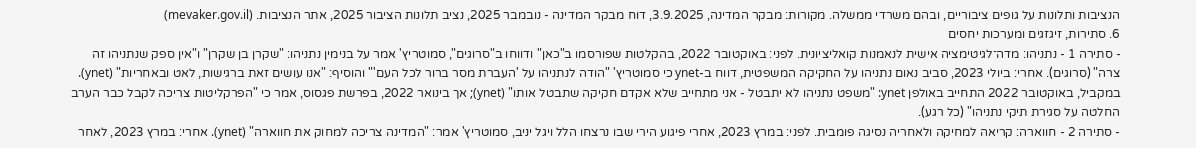הנציבות ותלונות על גופים ציבוריים, ובהם משרדי ממשלה. מקורות: מבקר המדינה, 3.9.2025, דוח מבקר המדינה - נובמבר 2025, נציב תלונות הציבור 2025, אתר הנציבות. (mevaker.gov.il)
6. סתירות, זיגזגים ומערכות יחסים
- סתירה 1 - נתניהו: מדה־לגיטימציה אישית לנאמנות קואליציונית. לפני: באוקטובר 2022, בהקלטות שפורסמו ב"כאן" ודווחו ב"סרוגים", סמוטריץ' אמר על בנימין נתניהו: "שקרן בן שקרן" ו"אין ספק שנתניהו זה צרה" (סרוגים). אחרי: ביולי 2023, סביב נאום נתניהו על החקיקה המשפטית, דווח ב-ynet כי סמוטריץ' "הודה לנתניהו על 'העברת מסר ברור לכל העם'" והוסיף: "אנו עושים זאת ברגישות, לאט ובאחריות" (ynet). במקביל, באוקטובר 2022 התחייב באולפן ynet: "משפט נתניהו לא יתבטל - אני מתחייב שלא אקדם חקיקה שתבטל אותו" (ynet); אך בינואר 2022, בפרשת פגסוס, אמר כי "הפרקליטות צריכה לקבל כבר הערב החלטה על סגירת תיקי נתניהו" (כל רגע).
- סתירה 2 - חווארה: קריאה למחיקה ולאחריה נסיגה פומבית. לפני: במרץ 2023, אחרי פיגוע הירי שבו נרצחו הלל ויגל יניב, סמוטריץ' אמר: "המדינה צריכה למחוק את חווארה" (ynet). אחרי: במרץ 2023, לאחר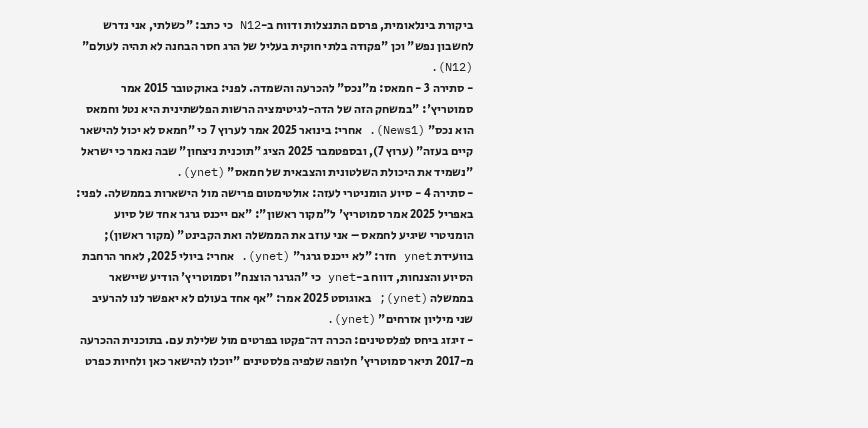ביקורת בינלאומית, פרסם התנצלות ודווח ב-N12 כי כתב: "כשלתי, אני נדרש לחשבון נפש" וכן "פקודה בלתי חוקית בעליל של הרג חסר הבחנה לא תהיה לעולם" (N12).
- סתירה 3 - חמאס: מ"נכס" להכרעה והשמדה. לפני: באוקטובר 2015 אמר סמוטריץ': "במשחק הזה של הדה-לגיטימציה הרשות הפלשתינית היא נטל וחמאס הוא נכס" (News1). אחרי: בינואר 2025 אמר לערוץ 7 כי "חמאס לא יכול להישאר קיים בעזה" (ערוץ 7), ובספטמבר 2025 הציג "תוכנית ניצחון" שבה נאמר כי ישראל "נשמיד את היכולת השלטונית והצבאית של חמאס" (ynet).
- סתירה 4 - סיוע הומניטרי לעזה: אולטימטום פרישה מול הישארות בממשלה. לפני: באפריל 2025 אמר סמוטריץ' ל"מקור ראשון": "אם ייכנס גרגר אחד של סיוע הומניטרי שיגיע לחמאס – אני עוזב את הממשלה ואת הקבינט" (מקור ראשון); בוועידת ynet חזר: "לא ייכנס גרגר" (ynet). אחרי: ביולי 2025, לאחר הרחבת הסיוע והצנחות, דווח ב-ynet כי "הגרגר הוצנח" וסמוטריץ' הודיע שיישאר בממשלה (ynet); באוגוסט 2025 אמר: "אף אחד בעולם לא יאפשר לנו להרעיב שני מיליון אזרחים" (ynet).
- זיגזג ביחס לפלסטינים: הכרה דה־פקטו בפרטים מול שלילת עם. בתוכנית ההכרעה מ-2017 תיאר סמוטריץ' חלופה שלפיה פלסטינים "יוכלו להישאר כאן ולחיות כפרט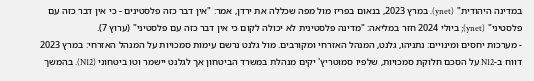במדינה היהודית" (ynet). במרץ 2023, בנאום בפריז מול מפה שכללה את ירדן, אמר: "אין דבר כזה פלסטינים - כי אין דבר כזה עם פלסטיני" (ynet); ביולי 2024 חזר במליאה: "מדינה פלסטינית לא יכולה לקום כי אין דבר כזה עם פלסטיני" (ערוץ 7).
- מערכות יחסים ומינויים: נתניהו, גלנט, המנהל האזרחי ומקורבים. מול גלנט נרשם עימות סמכויות על המנהל האזרחי: במרץ 2023 דווח ב-N12 על הסכם חלוקת סמכויות, שלפיו סמוטריץ' יקים מנהלת במשרד הביטחון אך לגלנט יישמר וטו ביטחוני (N12). בהמשך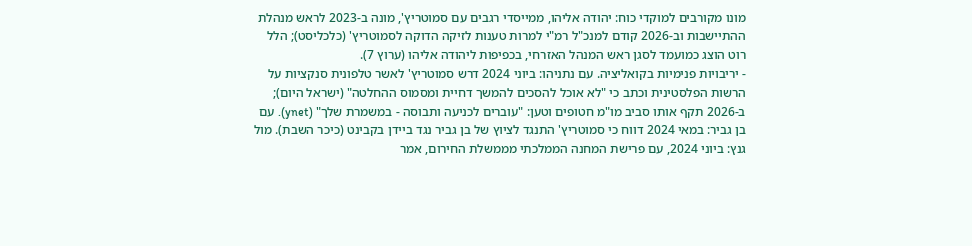מונו מקורבים למוקדי כוח: יהודה אליהו, ממייסדי רגבים עם סמוטריץ', מונה ב-2023 לראש מנהלת ההתיישבות וב-2026 קודם למנכ"ל רמ"י למרות טענות לזיקה הדוקה לסמוטריץ' (כלכליסט); הלל רוט הוצג כמועמד לסגן ראש המנהל האזרחי, בכפיפות ליהודה אליהו (ערוץ 7).
- יריבויות פנימיות בקואליציה. עם נתניהו: ביוני 2024 דרש סמוטריץ' לאשר טלפונית סנקציות על הרשות הפלסטינית וכתב כי "לא אוכל להסכים להמשך דחיית ומסמוס ההחלטה" (ישראל היום); ב-2026 תקף אותו סביב מו"מ חטופים וטען: "עוברים לכניעה ותבוסה - במשמרת שלך" (ynet). עם בן גביר: במאי 2024 דווח כי סמוטריץ' התנגד לציוץ של בן גביר נגד ביידן בקבינט (כיכר השבת). מול גנץ: ביוני 2024, עם פרישת המחנה הממלכתי מממשלת החירום, אמר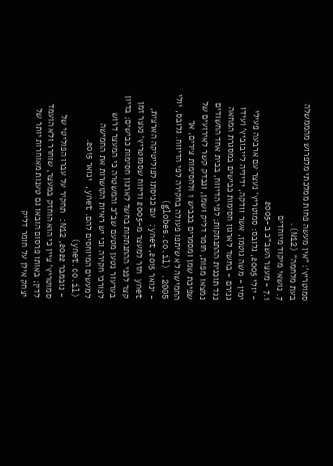סמוטריץ': "אין מעשה פחות ממלכתי מלפרוש מהממשלה בעת מלחמה" (N12).
7. נושאי מיקוד מיוחדים
7.1 - מעצר השב"כ ב-2005
- יולי 2005, גלובס: סמוטריץ' נעצר עם ארבעה פעילי ימין - משה גוטמן, אשר וודקה, ידידיה לייבוביץ' ועידו גנירם - בחשד לארגון חסימות כבישים במסגרת המחאה נגד תוכנית ההתנתקות; לפי הדיווח, בבית אחד החשודים נמצאו מפות, חומר דליק ושמן, ונבדק קשר לאירועים של שפיכת שמן ומסמרים בכביש 1 ולחסימות צירים, אך החמישה לא שיתפו פעולה בחקירה לפי הדיווח. גלובס, יולי 2005. (globes.co.il)
- ינואר 2015, ynet: עם כניסתו לפוליטיקה הארצית, ynet חזר למעצר מ-2005 ודיווח שסמוטריץ' נעצר זמן קצר לפני ההתנתקות בחשד לארגון חסימות כבישים; בדיון בערעור נטען מטעם שב"כ והמשטרה כי המעצר דרוש לצורכי חקירה וכי יש ראיות הקושרות את החמישה למעשים המיוחסים להם. ynet, ינואר 2015. (ynet.co.il)
- נובמבר 2022, N12: תחקיר על עברו הפוליטי של סמוטריץ' ציין כי הוא הוחזק במעצר, שוחרר ולא הועמד לדין; באותו פרסום הובאו גם טענות מאוחרות יותר של יצחק אילן על חומר דליק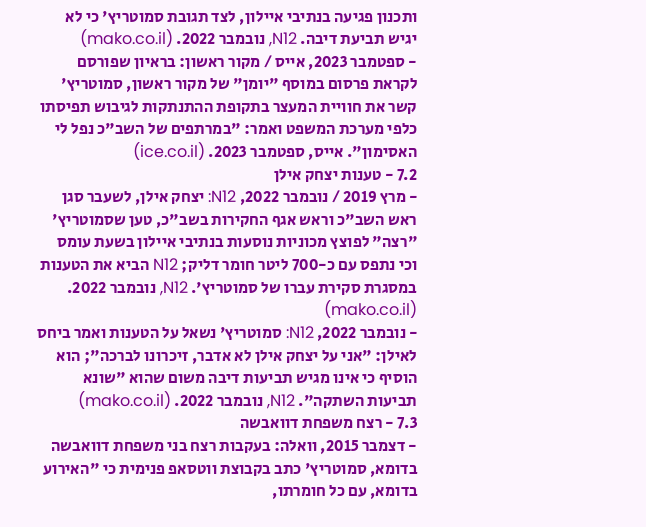ותכנון פגיעה בנתיבי איילון, לצד תגובת סמוטריץ' כי לא יגיש תביעת דיבה. N12, נובמבר 2022. (mako.co.il)
- ספטמבר 2023, אייס / מקור ראשון: בראיון שפורסם לקראת פרסום במוסף "יומן" של מקור ראשון, סמוטריץ' קשר את חוויית המעצר בתקופת ההתנתקות לגיבוש תפיסתו כלפי מערכת המשפט ואמר: "במרתפים של השב"כ נפל לי האסימון". אייס, ספטמבר 2023. (ice.co.il)
7.2 - טענות יצחק אילן
- מרץ 2019 / נובמבר 2022, N12: יצחק אילן, לשעבר סגן ראש השב"כ וראש אגף החקירות בשב"כ, טען שסמוטריץ' "רצה" לפוצץ מכוניות נוסעות בנתיבי איילון בשעת עומס וכי נתפס עם כ-700 ליטר חומר דליק; N12 הביא את הטענות במסגרת סקירת עברו של סמוטריץ'. N12, נובמבר 2022. (mako.co.il)
- נובמבר 2022, N12: סמוטריץ' נשאל על הטענות ואמר ביחס לאילן: "אני על יצחק אילן לא אדבר, זיכרונו לברכה"; הוא הוסיף כי אינו מגיש תביעות דיבה משום שהוא "שונא תביעות השתקה". N12, נובמבר 2022. (mako.co.il)
7.3 - רצח משפחת דוואבשה
- דצמבר 2015, וואלה: בעקבות רצח בני משפחת דוואבשה בדומא, סמוטריץ' כתב בקבוצת ווטסאפ פנימית כי "האירוע בדומא, עם כל חומרתו,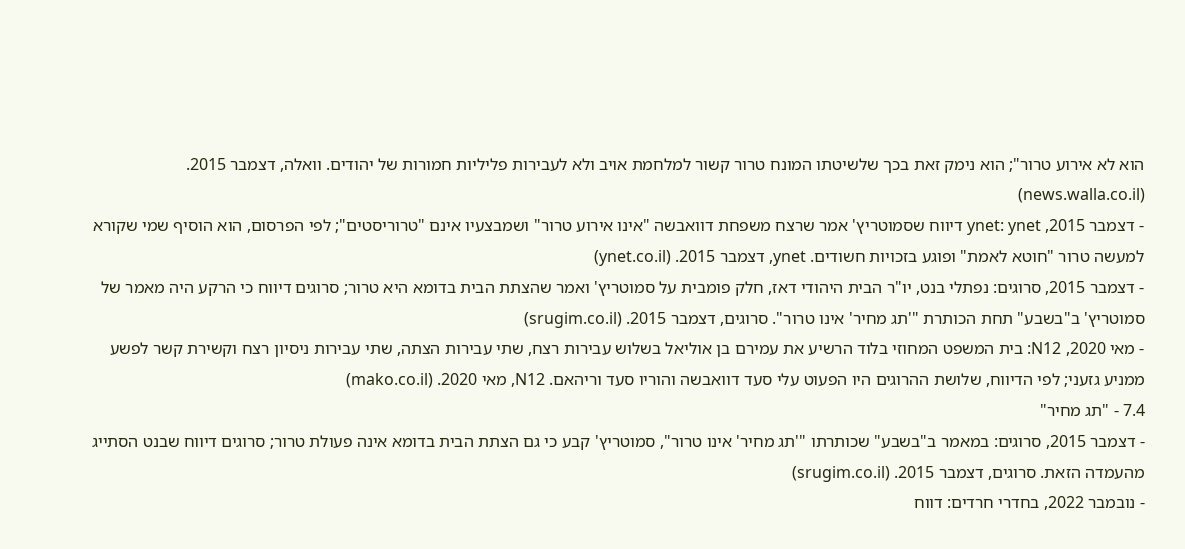הוא לא אירוע טרור"; הוא נימק זאת בכך שלשיטתו המונח טרור קשור למלחמת אויב ולא לעבירות פליליות חמורות של יהודים. וואלה, דצמבר 2015. (news.walla.co.il)
- דצמבר 2015, ynet: ynet דיווח שסמוטריץ' אמר שרצח משפחת דוואבשה "אינו אירוע טרור" ושמבצעיו אינם "טרוריסטים"; לפי הפרסום, הוא הוסיף שמי שקורא למעשה טרור "חוטא לאמת" ופוגע בזכויות חשודים. ynet, דצמבר 2015. (ynet.co.il)
- דצמבר 2015, סרוגים: נפתלי בנט, יו"ר הבית היהודי דאז, חלק פומבית על סמוטריץ' ואמר שהצתת הבית בדומא היא טרור; סרוגים דיווח כי הרקע היה מאמר של סמוטריץ' ב"בשבע" תחת הכותרת "'תג מחיר' אינו טרור". סרוגים, דצמבר 2015. (srugim.co.il)
- מאי 2020, N12: בית המשפט המחוזי בלוד הרשיע את עמירם בן אוליאל בשלוש עבירות רצח, שתי עבירות הצתה, שתי עבירות ניסיון רצח וקשירת קשר לפשע ממניע גזעני; לפי הדיווח, שלושת ההרוגים היו הפעוט עלי סעד דוואבשה והוריו סעד וריהאם. N12, מאי 2020. (mako.co.il)
7.4 - "תג מחיר"
- דצמבר 2015, סרוגים: במאמר ב"בשבע" שכותרתו "'תג מחיר' אינו טרור", סמוטריץ' קבע כי גם הצתת הבית בדומא אינה פעולת טרור; סרוגים דיווח שבנט הסתייג מהעמדה הזאת. סרוגים, דצמבר 2015. (srugim.co.il)
- נובמבר 2022, בחדרי חרדים: דווח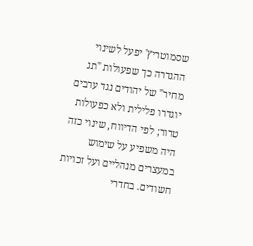שסמוטריץ' יפעל לשינוי ההגדרה כך שפעולות "תג מחיר" של יהודים נגד ערבים יוגדרו פלילית ולא כפעולות טרור; לפי הדיווח, שינוי כזה היה משפיע על שימוש במעצרים מנהליים ועל זכויות חשודים. בחדרי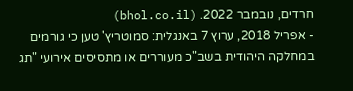חרדים, נובמבר 2022. (bhol.co.il)
- אפריל 2018, ערוץ 7 באנגלית: סמוטריץ' טען כי גורמים במחלקה היהודית בשב"כ מעוררים או מתסיסים אירועי "תג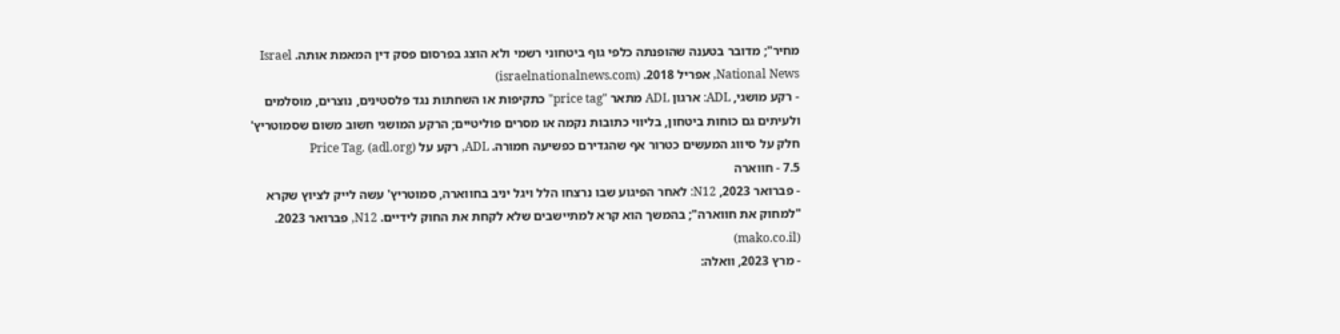מחיר"; מדובר בטענה שהופנתה כלפי גוף ביטחוני רשמי ולא הוצג בפרסום פסק דין המאמת אותה. Israel National News, אפריל 2018. (israelnationalnews.com)
- רקע מושגי, ADL: ארגון ADL מתאר "price tag" כתקיפות או השחתות נגד פלסטינים, נוצרים, מוסלמים ולעיתים גם כוחות ביטחון, בליווי כתובות נקמה או מסרים פוליטיים; הרקע המושגי חשוב משום שסמוטריץ' חלק על סיווג המעשים כטרור אף שהגדירם כפשיעה חמורה. ADL, רקע על Price Tag. (adl.org)
7.5 - חווארה
- פברואר 2023, N12: לאחר הפיגוע שבו נרצחו הלל ויגל יניב בחווארה, סמוטריץ' עשה לייק לציוץ שקרא "למחוק את חווארה"; בהמשך הוא קרא למתיישבים שלא לקחת את החוק לידיים. N12, פברואר 2023. (mako.co.il)
- מרץ 2023, וואלה: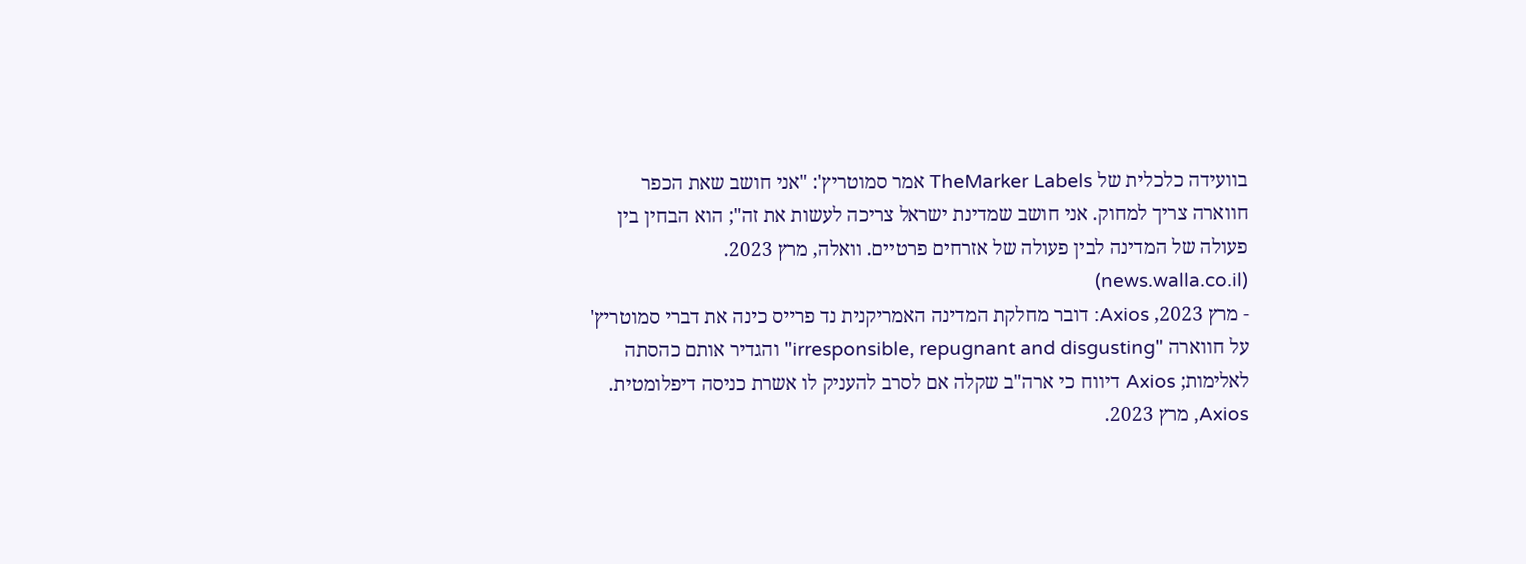בוועידה כלכלית של TheMarker Labels אמר סמוטריץ': "אני חושב שאת הכפר חווארה צריך למחוק. אני חושב שמדינת ישראל צריכה לעשות את זה"; הוא הבחין בין פעולה של המדינה לבין פעולה של אזרחים פרטיים. וואלה, מרץ 2023. (news.walla.co.il)
- מרץ 2023, Axios: דובר מחלקת המדינה האמריקנית נד פרייס כינה את דברי סמוטריץ' על חווארה "irresponsible, repugnant and disgusting" והגדיר אותם כהסתה לאלימות; Axios דיווח כי ארה"ב שקלה אם לסרב להעניק לו אשרת כניסה דיפלומטית. Axios, מרץ 2023.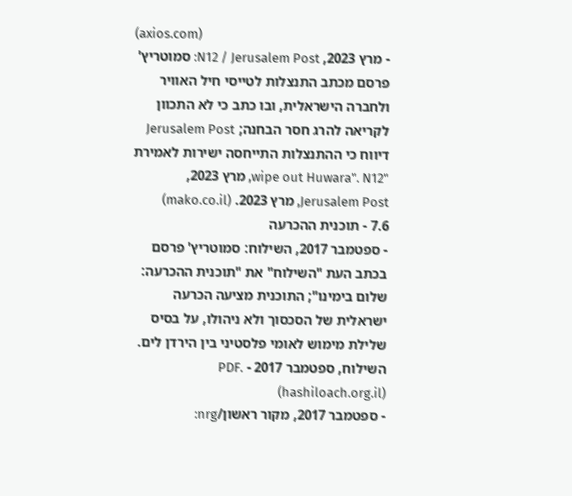(axios.com)
- מרץ 2023, N12 / Jerusalem Post: סמוטריץ' פרסם מכתב התנצלות לטייסי חיל האוויר ולחברה הישראלית, ובו כתב כי לא התכוון לקריאה להרג חסר הבחנה; Jerusalem Post דיווח כי ההתנצלות התייחסה ישירות לאמירת "wipe out Huwara". N12, מרץ 2023, Jerusalem Post, מרץ 2023. (mako.co.il)
7.6 - תוכנית ההכרעה
- ספטמבר 2017, השילוח: סמוטריץ' פרסם בכתב העת "השילוח" את "תוכנית ההכרעה: שלום בימינו"; התוכנית מציעה הכרעה ישראלית של הסכסוך ולא ניהולו, על בסיס שלילת מימוש לאומי פלסטיני בין הירדן לים. השילוח, ספטמבר 2017 - PDF. (hashiloach.org.il)
- ספטמבר 2017, מקור ראשון/nrg: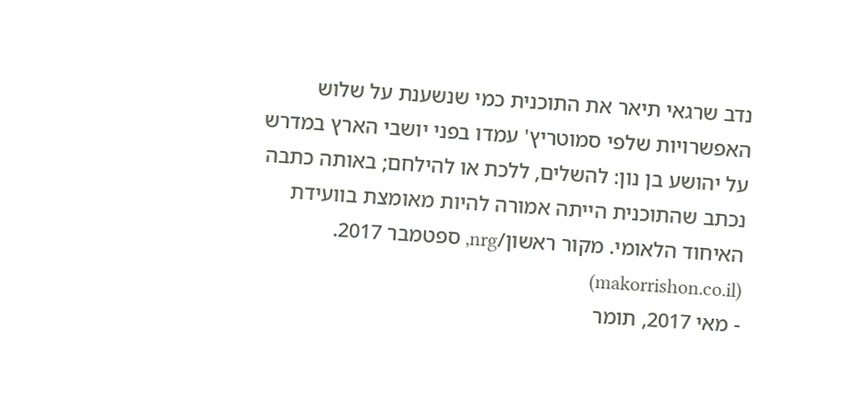נדב שרגאי תיאר את התוכנית כמי שנשענת על שלוש האפשרויות שלפי סמוטריץ' עמדו בפני יושבי הארץ במדרש על יהושע בן נון: להשלים, ללכת או להילחם; באותה כתבה נכתב שהתוכנית הייתה אמורה להיות מאומצת בוועידת האיחוד הלאומי. מקור ראשון/nrg, ספטמבר 2017. (makorrishon.co.il)
- מאי 2017, תומר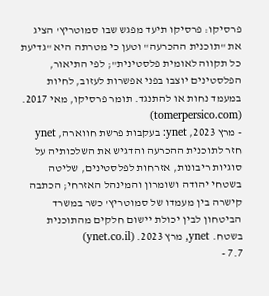פרסיקו: פרסיקו תיעד מפגש שבו סמוטריץ' הציג את "תוכנית ההכרעה" וטען כי מטרתה היא "גדיעת כל תקווה לאומית פלסטינית"; לפי התיאור, הפלסטינים יוצבו בפני אפשרות לעזוב, לחיות במעמד נחות או להתנגד. תומר פרסיקו, מאי 2017. (tomerpersico.com)
- מרץ 2023, ynet: בעקבות פרשת חווארה, ynet חזר לתוכנית ההכרעה והדגיש את השלכותיה על סוגיות ריבונות, אזרחות לפלסטינים, שליטה בשטחי יהודה ושומרון והמינהל האזרחי; הכתבה קישרה בין מעמדו של סמוטריץ' כשר במשרד הביטחון לבין יכולת יישום חלקים מהתוכנית בשטח. ynet, מרץ 2023. (ynet.co.il)
7.7 -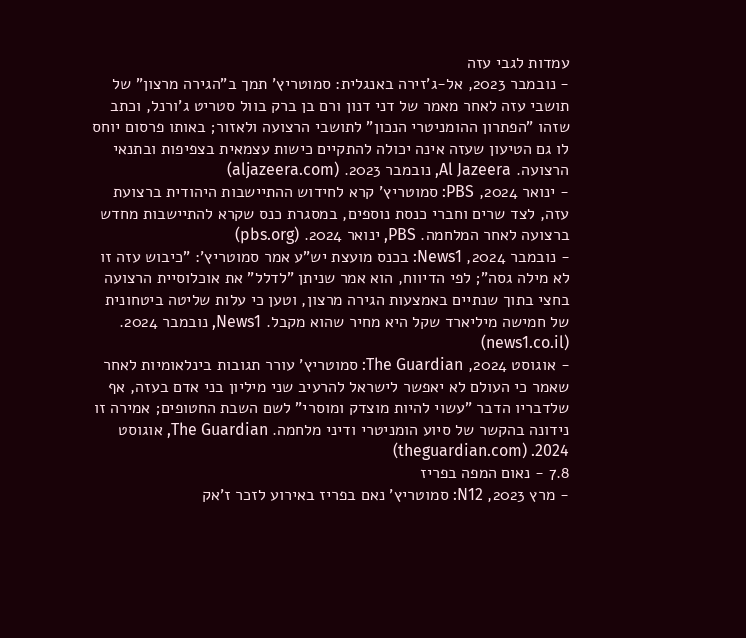עמדות לגבי עזה
- נובמבר 2023, אל-ג'זירה באנגלית: סמוטריץ' תמך ב"הגירה מרצון" של תושבי עזה לאחר מאמר של דני דנון ורם בן ברק בוול סטריט ג'ורנל, וכתב שזהו "הפתרון ההומניטרי הנכון" לתושבי הרצועה ולאזור; באותו פרסום יוחס לו גם הטיעון שעזה אינה יכולה להתקיים כישות עצמאית בצפיפות ובתנאי הרצועה. Al Jazeera, נובמבר 2023. (aljazeera.com)
- ינואר 2024, PBS: סמוטריץ' קרא לחידוש ההתיישבות היהודית ברצועת עזה, לצד שרים וחברי כנסת נוספים, במסגרת כנס שקרא להתיישבות מחדש ברצועה לאחר המלחמה. PBS, ינואר 2024. (pbs.org)
- נובמבר 2024, News1: בכנס מועצת יש"ע אמר סמוטריץ': "כיבוש עזה זו לא מילה גסה"; לפי הדיווח, הוא אמר שניתן "לדלל" את אוכלוסיית הרצועה בחצי בתוך שנתיים באמצעות הגירה מרצון, וטען כי עלות שליטה ביטחונית של חמישה מיליארד שקל היא מחיר שהוא מקבל. News1, נובמבר 2024. (news1.co.il)
- אוגוסט 2024, The Guardian: סמוטריץ' עורר תגובות בינלאומיות לאחר שאמר כי העולם לא יאפשר לישראל להרעיב שני מיליון בני אדם בעזה, אף שלדבריו הדבר "עשוי להיות מוצדק ומוסרי" לשם השבת החטופים; אמירה זו נידונה בהקשר של סיוע הומניטרי ודיני מלחמה. The Guardian, אוגוסט 2024. (theguardian.com)
7.8 - נאום המפה בפריז
- מרץ 2023, N12: סמוטריץ' נאם בפריז באירוע לזכר ז'אק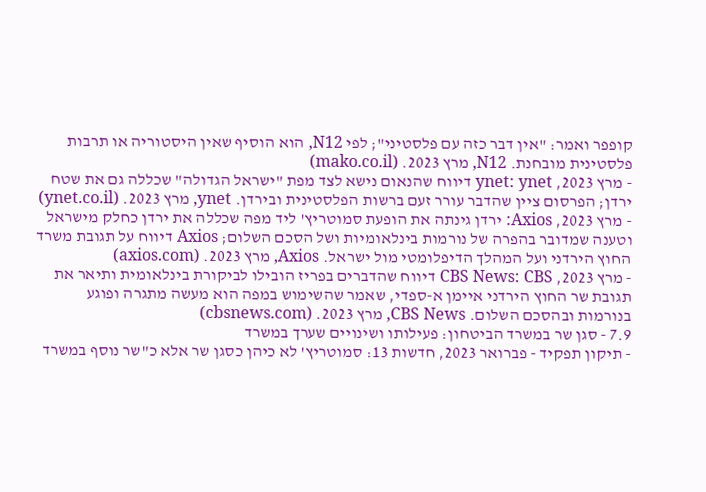קופפר ואמר: "אין דבר כזה עם פלסטיני"; לפי N12, הוא הוסיף שאין היסטוריה או תרבות פלסטינית מובחנת. N12, מרץ 2023. (mako.co.il)
- מרץ 2023, ynet: ynet דיווח שהנאום נישא לצד מפת "ישראל הגדולה" שכללה גם את שטח ירדן; הפרסום ציין שהדבר עורר זעם ברשות הפלסטינית ובירדן. ynet, מרץ 2023. (ynet.co.il)
- מרץ 2023, Axios: ירדן גינתה את הופעת סמוטריץ' ליד מפה שכללה את ירדן כחלק מישראל וטענה שמדובר בהפרה של נורמות בינלאומיות ושל הסכם השלום; Axios דיווח על תגובת משרד החוץ הירדני ועל המהלך הדיפלומטי מול ישראל. Axios, מרץ 2023. (axios.com)
- מרץ 2023, CBS News: CBS דיווח שהדברים בפריז הובילו לביקורת בינלאומית ותיאר את תגובת שר החוץ הירדני איימן א-ספדי, שאמר שהשימוש במפה הוא מעשה מתגרה ופוגע בנורמות ובהסכם השלום. CBS News, מרץ 2023. (cbsnews.com)
7.9 - סגן שר במשרד הביטחון: פעילותו ושינויים שערך במשרד
- תיקון תפקיד - פברואר 2023, חדשות 13: סמוטריץ' לא כיהן כסגן שר אלא כ"שר נוסף במשרד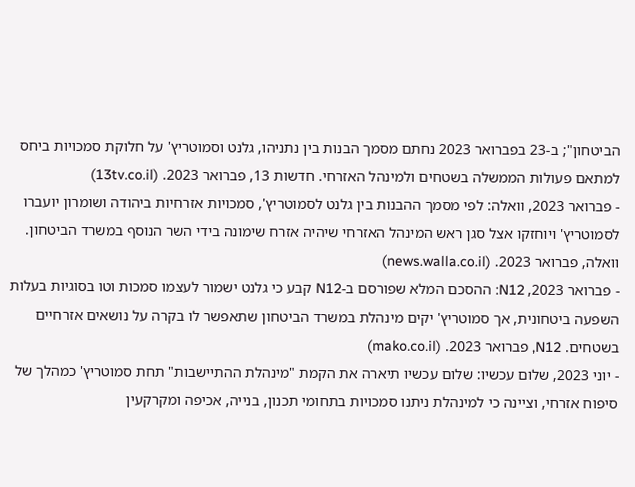הביטחון"; ב-23 בפברואר 2023 נחתם מסמך הבנות בין נתניהו, גלנט וסמוטריץ' על חלוקת סמכויות ביחס למתאם פעולות הממשלה בשטחים ולמינהל האזרחי. חדשות 13, פברואר 2023. (13tv.co.il)
- פברואר 2023, וואלה: לפי מסמך ההבנות בין גלנט לסמוטריץ', סמכויות אזרחיות ביהודה ושומרון יועברו לסמוטריץ' ויוחזקו אצל סגן ראש המינהל האזרחי שיהיה אזרח שימונה בידי השר הנוסף במשרד הביטחון. וואלה, פברואר 2023. (news.walla.co.il)
- פברואר 2023, N12: ההסכם המלא שפורסם ב-N12 קבע כי גלנט ישמור לעצמו סמכות וטו בסוגיות בעלות השפעה ביטחונית, אך סמוטריץ' יקים מינהלת במשרד הביטחון שתאפשר לו בקרה על נושאים אזרחיים בשטחים. N12, פברואר 2023. (mako.co.il)
- יוני 2023, שלום עכשיו: שלום עכשיו תיארה את הקמת "מינהלת ההתיישבות" תחת סמוטריץ' כמהלך של סיפוח אזרחי, וציינה כי למינהלת ניתנו סמכויות בתחומי תכנון, בנייה, אכיפה ומקרקעין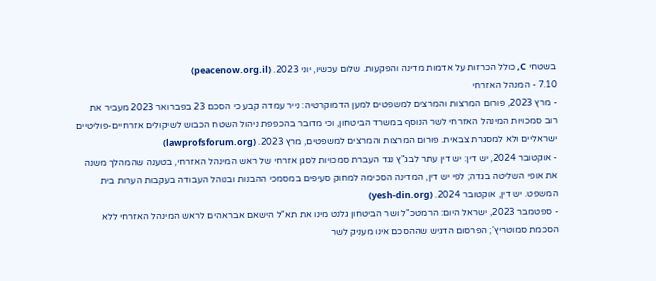בשטחי C, כולל הכרזות על אדמות מדינה והפקעות. שלום עכשיו, יוני 2023. (peacenow.org.il)
7.10 - המנהל האזרחי
- מרץ 2023, פורום המרצות והמרצים למשפטים למען הדמוקרטיה: נייר עמדה קבע כי הסכם 23 בפברואר 2023 מעביר את רוב סמכויות המינהל האזרחי לשר הנוסף במשרד הביטחון, וכי מדובר בהכפפת ניהול השטח הכבוש לשיקולים אזרחיים-פוליטיים ישראליים ולא למסגרת צבאית. פורום המרצות והמרצים למשפטים, מרץ 2023. (lawprofsforum.org)
- אוקטובר 2024, יש דין: יש דין עתר לבג"ץ נגד העברת סמכויות לסגן אזרחי של ראש המינהל האזרחי, בטענה שהמהלך משנה את אופי השליטה בגדה; לפי יש דין, המדינה הסכימה למחוק סעיפים במסמכי ההבנות ובנוהל העבודה בעקבות הערות בית המשפט. יש דין, אוקטובר 2024. (yesh-din.org)
- ספטמבר 2023, ישראל היום: הרמטכ"ל ושר הביטחון גלנט מינו את תא"ל הישאם אבראהים לראש המינהל האזרחי ללא הסכמת סמוטריץ'; הפרסום הדגיש שההסכם אינו מעניק לשר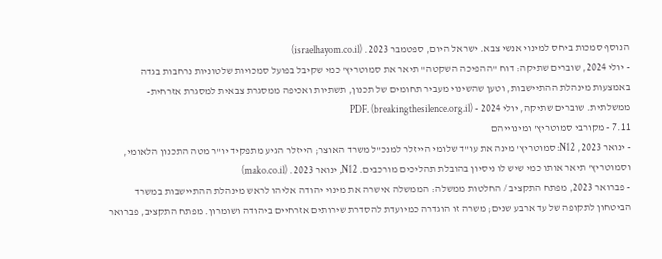הנוסף סמכות ביחס למינוי אנשי צבא. ישראל היום, ספטמבר 2023. (israelhayom.co.il)
- יולי 2024, שוברים שתיקה: דוח "ההפיכה השקטה" תיאר את סמוטריץ' כמי שקיבל בפועל סמכויות שלטוניות נרחבות בגדה באמצעות מינהלת ההתיישבות, וטען שהשינוי מעביר תחומים של תכנון, תשתיות ואכיפה ממסגרת צבאית למסגרת אזרחית-ממשלתית. שוברים שתיקה, יולי 2024 - PDF. (breakingthesilence.org.il)
7.11 - מקורבי סמוטריץ' ומינוייהם
- ינואר 2023, N12: סמוטריץ' מינה את עו"ד שלומי הייזלר למנכ"ל משרד האוצר; הייזלר הגיע מתפקיד יו"ר מטה התכנון הלאומי, וסמוטריץ' תיאר אותו כמי שיש לו ניסיון בהובלת תהליכים מורכבים. N12, ינואר 2023. (mako.co.il)
- פברואר 2023, מפתח התקציב / החלטות ממשלה: הממשלה אישרה את מינוי יהודה אליהו לראש מינהלת ההתיישבות במשרד הביטחון לתקופה של עד ארבע שנים; משרה זו הוגדרה כמיועדת להסדרת שירותים אזרחיים ביהודה ושומרון. מפתח התקציב, פברואר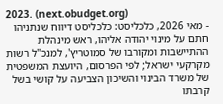2023. (next.obudget.org)
- מאי 2026, כלכליסט: כלכליסט דיווח שנתניהו חתם על מינוי יהודה אליהו, ראש מינהלת ההתיישבות ומקורבו של סמוטריץ', למנכ"ל רשות מקרקעי ישראל; לפי הפרסום, היועצת המשפטית של משרד הבינוי והשיכון הצביעה על קושי בשל קרבתו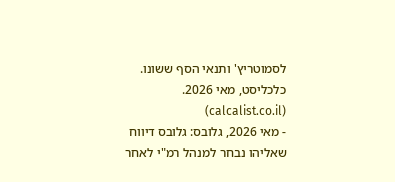לסמוטריץ' ותנאי הסף ששונו. כלכליסט, מאי 2026. (calcalist.co.il)
- מאי 2026, גלובס: גלובס דיווח שאליהו נבחר למנהל רמ"י לאחר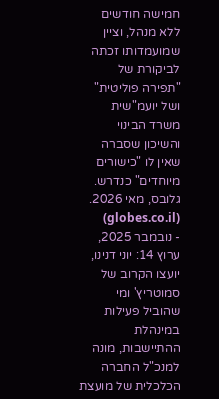חמישה חודשים ללא מנהל, וציין שמועמדותו זכתה לביקורת של "תפירה פוליטית" ושל יועמ"שית משרד הבינוי והשיכון שסברה שאין לו "כישורים מיוחדים" כנדרש. גלובס, מאי 2026. (globes.co.il)
- נובמבר 2025, ערוץ 14: יוני דנינו, יועצו הקרוב של סמוטריץ' ומי שהוביל פעילות במינהלת ההתיישבות, מונה למנכ"ל החברה הכלכלית של מועצת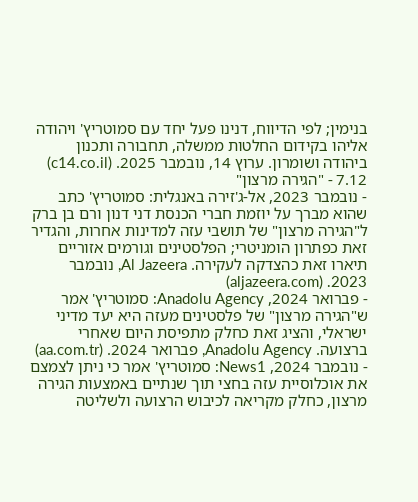בנימין; לפי הדיווח, דנינו פעל יחד עם סמוטריץ' ויהודה אליהו בקידום החלטות ממשלה, תחבורה ותכנון ביהודה ושומרון. ערוץ 14, נובמבר 2025. (c14.co.il)
7.12 - "הגירה מרצון"
- נובמבר 2023, אל-ג'זירה באנגלית: סמוטריץ' כתב שהוא מברך על יוזמת חברי הכנסת דני דנון ורם בן ברק ל"הגירה מרצון" של תושבי עזה למדינות אחרות, והגדיר זאת כפתרון הומניטרי; הפלסטינים וגורמים אזוריים תיארו זאת כהצדקה לעקירה. Al Jazeera, נובמבר 2023. (aljazeera.com)
- פברואר 2024, Anadolu Agency: סמוטריץ' אמר ש"הגירה מרצון" של פלסטינים מעזה היא יעד מדיני ישראלי, והציג זאת כחלק מתפיסת היום שאחרי ברצועה. Anadolu Agency, פברואר 2024. (aa.com.tr)
- נובמבר 2024, News1: סמוטריץ' אמר כי ניתן לצמצם את אוכלוסיית עזה בחצי תוך שנתיים באמצעות הגירה מרצון, כחלק מקריאה לכיבוש הרצועה ולשליטה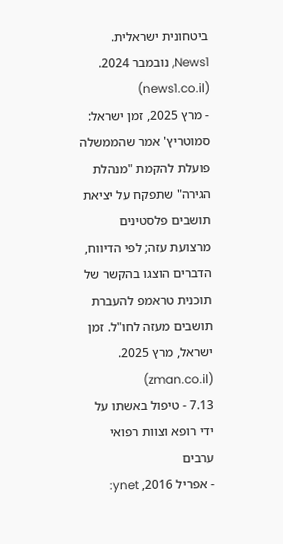ביטחונית ישראלית. News1, נובמבר 2024. (news1.co.il)
- מרץ 2025, זמן ישראל: סמוטריץ' אמר שהממשלה פועלת להקמת "מנהלת הגירה" שתפקח על יציאת תושבים פלסטינים מרצועת עזה; לפי הדיווח, הדברים הוצגו בהקשר של תוכנית טראמפ להעברת תושבים מעזה לחו"ל. זמן ישראל, מרץ 2025. (zman.co.il)
7.13 - טיפול באשתו על ידי רופא וצוות רפואי ערבים
- אפריל 2016, ynet: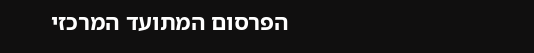הפרסום המתועד המרכזי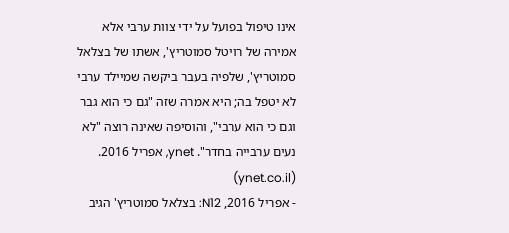אינו טיפול בפועל על ידי צוות ערבי אלא אמירה של רויטל סמוטריץ', אשתו של בצלאל סמוטריץ', שלפיה בעבר ביקשה שמיילד ערבי לא יטפל בה; היא אמרה שזה "גם כי הוא גבר וגם כי הוא ערבי", והוסיפה שאינה רוצה "לא נעים ערבייה בחדר". ynet, אפריל 2016. (ynet.co.il)
- אפריל 2016, N12: בצלאל סמוטריץ' הגיב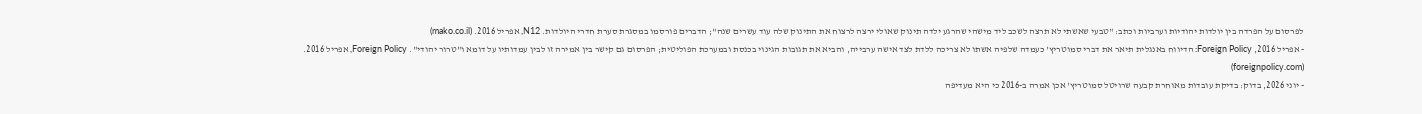לפרסום על הפרדה בין יולדות יהודיות וערביות וכתב: "טבעי שאשתי לא תרצה לשכב ליד מישהי שהרגע ילדה תינוק שאולי ירצה לרצוח את התינוק שלה עוד עשרים שנה"; הדברים פורסמו במסגרת סערת חדרי היולדות. N12, אפריל 2016. (mako.co.il)
- אפריל 2016, Foreign Policy: הדיווח באנגלית תיאר את דברי סמוטריץ' כעמדה שלפיה אשתו לא צריכה ללדת לצד אישה ערבייה, והביא את תגובות הגינוי בכנסת ובמערכת הפוליטית; הפרסום גם קישר בין אמירה זו לבין עמדותיו על דומא ו"טרור יהודי". Foreign Policy, אפריל 2016. (foreignpolicy.com)
- יוני 2026, בדוק: בדיקת עובדות מאוחרת קבעה שרויטל סמוטריץ' אכן אמרה ב-2016 כי היא מעדיפה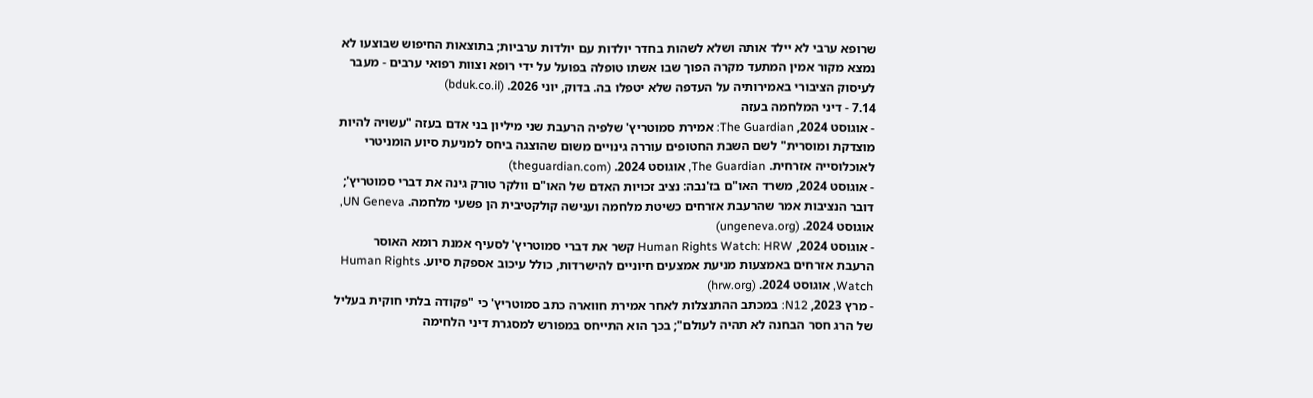שרופא ערבי לא יילד אותה ושלא לשהות בחדר יולדות עם יולדות ערביות; בתוצאות החיפוש שבוצעו לא נמצא מקור אמין המתעד מקרה הפוך שבו אשתו טופלה בפועל על ידי רופא וצוות רפואי ערבים - מעבר לעיסוק הציבורי באמירותיה על העדפה שלא יטפלו בה. בדוק, יוני 2026. (bduk.co.il)
7.14 - דיני המלחמה בעזה
- אוגוסט 2024, The Guardian: אמירת סמוטריץ' שלפיה הרעבת שני מיליון בני אדם בעזה "עשויה להיות מוצדקת ומוסרית" לשם השבת החטופים עוררה גינויים משום שהוצגה ביחס למניעת סיוע הומניטרי לאוכלוסייה אזרחית. The Guardian, אוגוסט 2024. (theguardian.com)
- אוגוסט 2024, משרד האו"ם בז'נבה: נציב זכויות האדם של האו"ם וולקר טורק גינה את דברי סמוטריץ'; דובר הנציבות אמר שהרעבת אזרחים כשיטת מלחמה וענישה קולקטיבית הן פשעי מלחמה. UN Geneva, אוגוסט 2024. (ungeneva.org)
- אוגוסט 2024, Human Rights Watch: HRW קשר את דברי סמוטריץ' לסעיף אמנת רומא האוסר הרעבת אזרחים באמצעות מניעת אמצעים חיוניים להישרדות, כולל עיכוב אספקת סיוע. Human Rights Watch, אוגוסט 2024. (hrw.org)
- מרץ 2023, N12: במכתב ההתנצלות לאחר אמירת חווארה כתב סמוטריץ' כי "פקודה בלתי חוקית בעליל של הרג חסר הבחנה לא תהיה לעולם"; בכך הוא התייחס במפורש למסגרת דיני הלחימה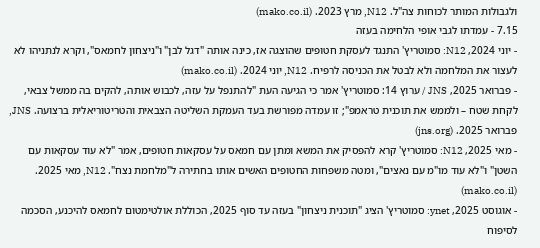ולגבולות המותר לכוחות צה"ל. N12, מרץ 2023. (mako.co.il)
7.15 - עמדתו לגבי אופי הלחימה בעזה
- יוני 2024, N12: סמוטריץ' התנגד לעסקת חטופים שהוצגה אז, כינה אותה "דגל לבן" ו"ניצחון לחמאס", וקרא לנתניהו לא לעצור את המלחמה ולא לבטל את הכניסה לרפיח. N12, יוני 2024. (mako.co.il)
- פברואר 2025, JNS / ערוץ 14: סמוטריץ' אמר כי הגיעה העת "להתנפל על עזה, לכבוש אותה, להקים בה ממשל צבאי, לקחת שטח – ולממש את תוכנית טראמפ"; זו עמדה מפורשת בעד העמקת השליטה הצבאית והטריטוריאלית ברצועה. JNS, פברואר 2025. (jns.org)
- מאי 2025, N12: סמוטריץ' קרא להפסיק את המשא ומתן עם חמאס על עסקאות חטופים, אמר "לא עוד עסקאות עם השטן" ו"לא עוד מו"מ עם נאצים", ומטה משפחות החטופים האשים אותו בחתירה ל"מלחמת נצח". N12, מאי 2025. (mako.co.il)
- אוגוסט 2025, ynet: סמוטריץ' הציג "תוכנית ניצחון" בעזה עד סוף 2025, הכוללת אולטימטום לחמאס להיכנע, הסכמה לסיפוח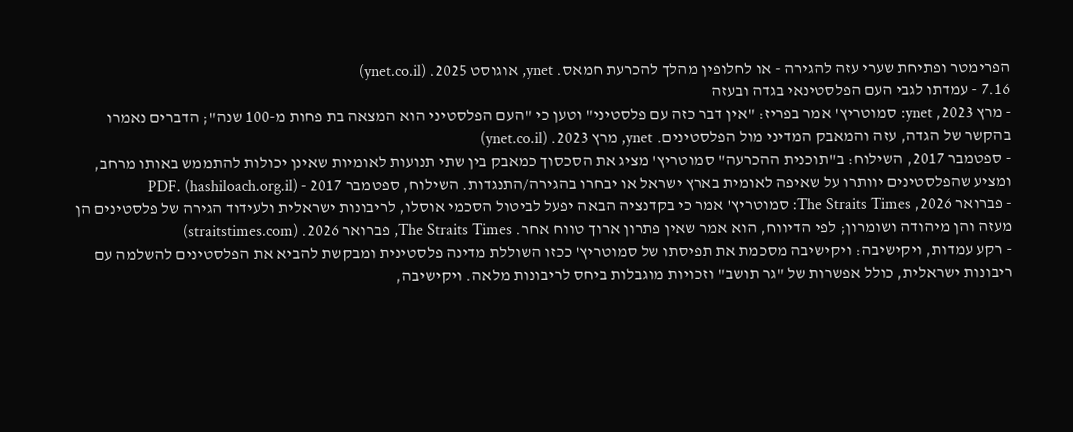הפרימטר ופתיחת שערי עזה להגירה - או לחלופין מהלך להכרעת חמאס. ynet, אוגוסט 2025. (ynet.co.il)
7.16 - עמדתו לגבי העם הפלסטינאי בגדה ובעזה
- מרץ 2023, ynet: סמוטריץ' אמר בפריז: "אין דבר כזה עם פלסטיני" וטען כי "העם הפלסטיני הוא המצאה בת פחות מ-100 שנה"; הדברים נאמרו בהקשר של הגדה, עזה והמאבק המדיני מול הפלסטינים. ynet, מרץ 2023. (ynet.co.il)
- ספטמבר 2017, השילוח: ב"תוכנית ההכרעה" סמוטריץ' מציג את הסכסוך כמאבק בין שתי תנועות לאומיות שאינן יכולות להתממש באותו מרחב, ומציע שהפלסטינים יוותרו על שאיפה לאומית בארץ ישראל או יבחרו בהגירה/התנגדות. השילוח, ספטמבר 2017 - PDF. (hashiloach.org.il)
- פברואר 2026, The Straits Times: סמוטריץ' אמר כי בקדנציה הבאה יפעל לביטול הסכמי אוסלו, לריבונות ישראלית ולעידוד הגירה של פלסטינים הן מעזה והן מיהודה ושומרון; לפי הדיווח, הוא אמר שאין פתרון ארוך טווח אחר. The Straits Times, פברואר 2026. (straitstimes.com)
- רקע עמדות, ויקישיבה: ויקישיבה מסכמת את תפיסתו של סמוטריץ' ככזו השוללת מדינה פלסטינית ומבקשת להביא את הפלסטינים להשלמה עם ריבונות ישראלית, כולל אפשרות של "גר תושב" וזכויות מוגבלות ביחס לריבונות מלאה. ויקישיבה,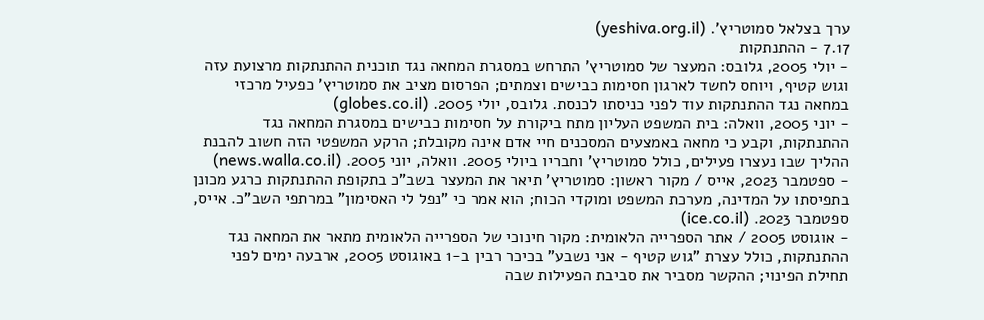ערך בצלאל סמוטריץ'. (yeshiva.org.il)
7.17 - ההתנתקות
- יולי 2005, גלובס: המעצר של סמוטריץ' התרחש במסגרת המחאה נגד תוכנית ההתנתקות מרצועת עזה וגוש קטיף, ויוחס לחשד לארגון חסימות כבישים וצמתים; הפרסום מציב את סמוטריץ' כפעיל מרכזי במחאה נגד ההתנתקות עוד לפני כניסתו לכנסת. גלובס, יולי 2005. (globes.co.il)
- יוני 2005, וואלה: בית המשפט העליון מתח ביקורת על חסימות כבישים במסגרת המחאה נגד ההתנתקות, וקבע כי מחאה באמצעים המסכנים חיי אדם אינה מקובלת; הרקע המשפטי הזה חשוב להבנת ההליך שבו נעצרו פעילים, כולל סמוטריץ' וחבריו ביולי 2005. וואלה, יוני 2005. (news.walla.co.il)
- ספטמבר 2023, אייס / מקור ראשון: סמוטריץ' תיאר את המעצר בשב"כ בתקופת ההתנתקות כרגע מכונן בתפיסתו על המדינה, מערכת המשפט ומוקדי הכוח; הוא אמר כי "נפל לי האסימון" במרתפי השב"כ. אייס, ספטמבר 2023. (ice.co.il)
- אוגוסט 2005 / אתר הספרייה הלאומית: מקור חינוכי של הספרייה הלאומית מתאר את המחאה נגד ההתנתקות, כולל עצרת "גוש קטיף - אני נשבע" בכיכר רבין ב-1 באוגוסט 2005, ארבעה ימים לפני תחילת הפינוי; ההקשר מסביר את סביבת הפעילות שבה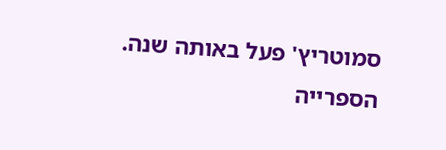סמוטריץ' פעל באותה שנה. הספרייה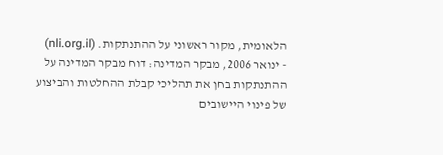הלאומית, מקור ראשוני על ההתנתקות. (nli.org.il)
- ינואר 2006, מבקר המדינה: דוח מבקר המדינה על ההתנתקות בחן את תהליכי קבלת ההחלטות והביצוע של פינוי היישובים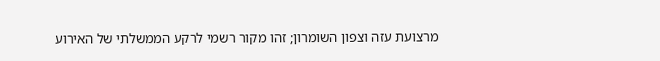מרצועת עזה וצפון השומרון; זהו מקור רשמי לרקע הממשלתי של האירוע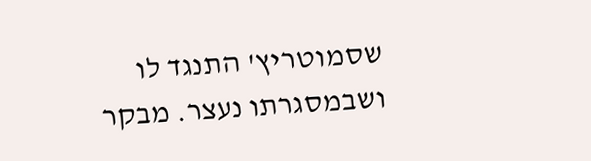שסמוטריץ' התנגד לו ושבמסגרתו נעצר. מבקר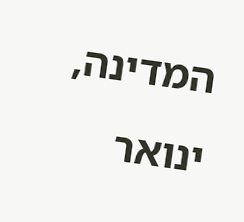המדינה, ינואר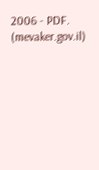2006 - PDF. (mevaker.gov.il)